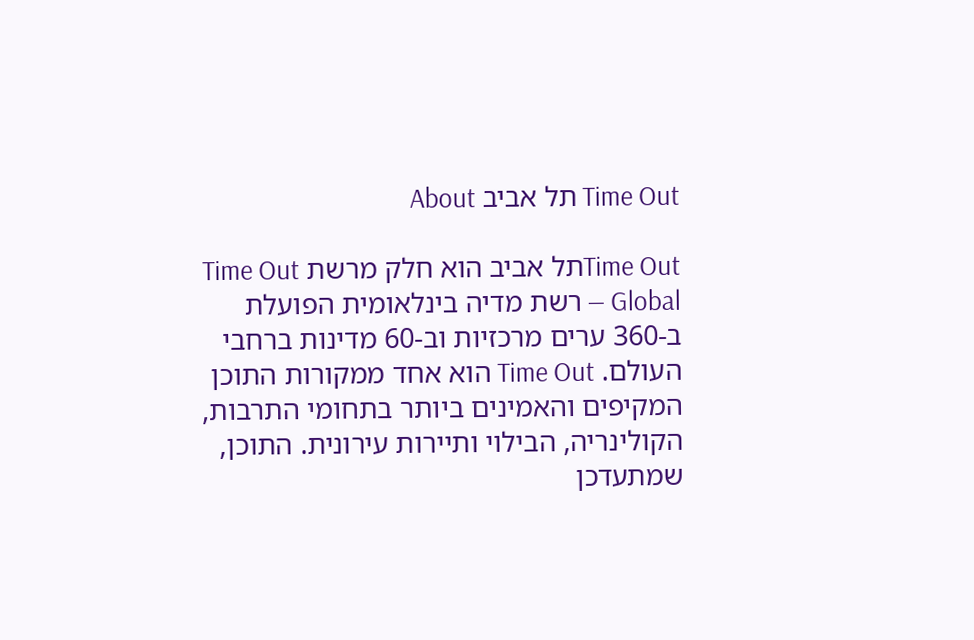Time Out תל אביב About

Time Outתל אביב הוא חלק מרשת Time Out Global — רשת מדיה בינלאומית הפועלת ב-360 ערים מרכזיות וב-60 מדינות ברחבי העולם. Time Out הוא אחד ממקורות התוכן המקיפים והאמינים ביותר בתחומי התרבות, הקולינריה, הבילוי ותיירות עירונית. התוכן, שמתעדכן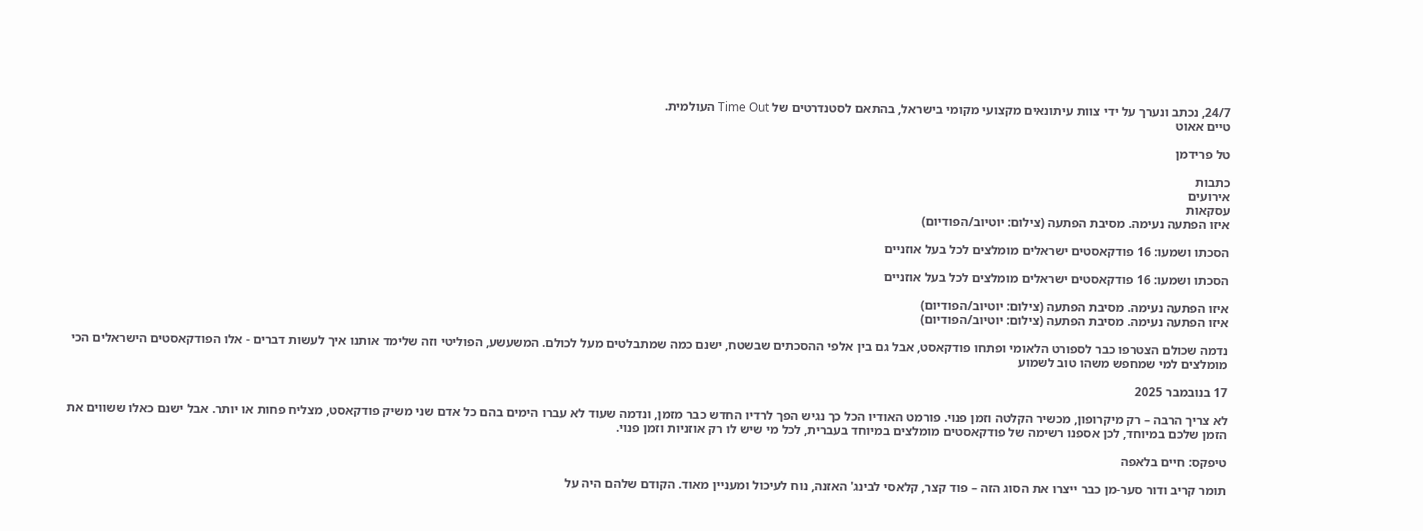24/7, נכתב ונערך על ידי צוות עיתונאים מקצועי מקומי בישראל, בהתאם לסטנדרטים של Time Out העולמית.
טיים אאוט

טל פרידמן

כתבות
אירועים
עסקאות
איזו הפתעה נעימה. מסיבת הפתעה (צילום: יוטיוב/הפודיום)

הסכתו ושמעו: 16 פודקאסטים ישראלים מומלצים לכל בעל אוזניים

הסכתו ושמעו: 16 פודקאסטים ישראלים מומלצים לכל בעל אוזניים

איזו הפתעה נעימה. מסיבת הפתעה (צילום: יוטיוב/הפודיום)
איזו הפתעה נעימה. מסיבת הפתעה (צילום: יוטיוב/הפודיום)

נדמה שכולם הצטרפו כבר לספורט הלאומי ופתחו פודקאסט, אבל גם בין אלפי ההסכתים שבשטח, ישנם כמה שמתבלטים מעל לכולם. המשעשע, הפוליטי וזה שלימד אותנו איך לעשות דברים - אלו הפודקאסטים הישראלים הכי מומלצים למי שמחפש משהו טוב לשמוע

17 בנובמבר 2025

לא צריך הרבה – רק מיקרופון, מכשיר הקלטה וזמן פנוי. פורמט האודיו הכל כך נגיש הפך לרדיו החדש כבר מזמן, ונדמה שעוד לא עברו הימים בהם כל אדם שני משיק פודקאסט, מצליח פחות או יותר. אבל ישנם כאלו ששווים את הזמן שלכם במיוחד, לכן אספנו רשימה של פודקאסטים מומלצים במיוחד בעברית, לכל מי שיש לו רק אוזניות וזמן פנוי.

טיפקס: חיים בלאפה

תומר קריב ודור סער-מן כבר ייצרו את הסוג הזה – פוד קצר, קלאסי לבינג' האזנה, נוח לעיכול ומעניין מאוד. הקודם שלהם היה על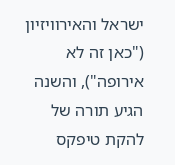ישראל והאירוויזיון ("כאן זה לא אירופה"), והשנה הגיע תורה של להקת טיפקס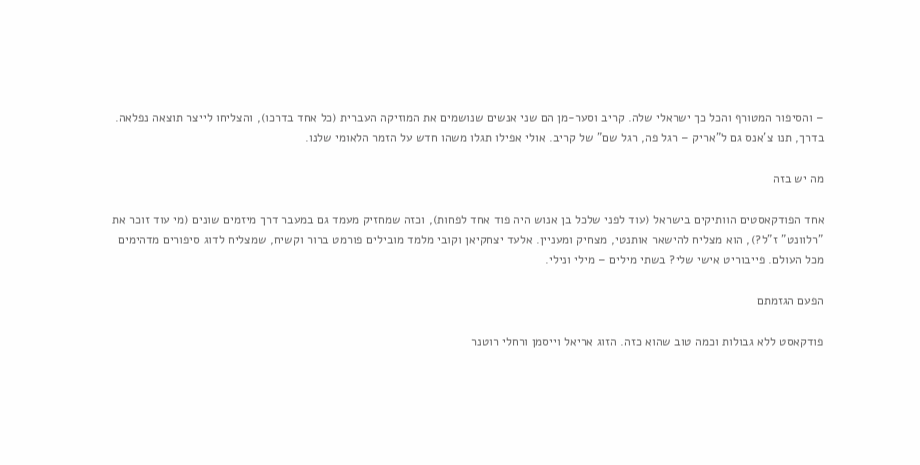– והסיפור המטורף והכל כך ישראלי שלה. קריב וסער-מן הם שני אנשים שנושמים את המוזיקה העברית (כל אחד בדרכו), והצליחו לייצר תוצאה נפלאה. בדרך, תנו צ'אנס גם ל"אריק – רגל פה, רגל שם" של קריב. אולי אפילו תגלו משהו חדש על הזמר הלאומי שלנו.

מה יש בזה

אחד הפודקאסטים הוותיקים בישראל (עוד לפני שלכל בן אנוש היה פוד אחד לפחות), וכזה שמחזיק מעמד גם במעבר דרך מיזמים שונים (מי עוד זוכר את "רלוונט" ז"ל?), הוא מצליח להישאר אותנטי, מצחיק ומעניין. אלעד יצחקיאן וקובי מלמד מובילים פורמט ברור וקשיח, שמצליח לדוג סיפורים מדהימים מכל העולם. פייבוריט אישי שלי? בשתי מילים – מילי ונילי.

הפעם הגזמתם

פודקאסט ללא גבולות וכמה טוב שהוא כזה. הזוג אריאל וייסמן ורחלי רוטנר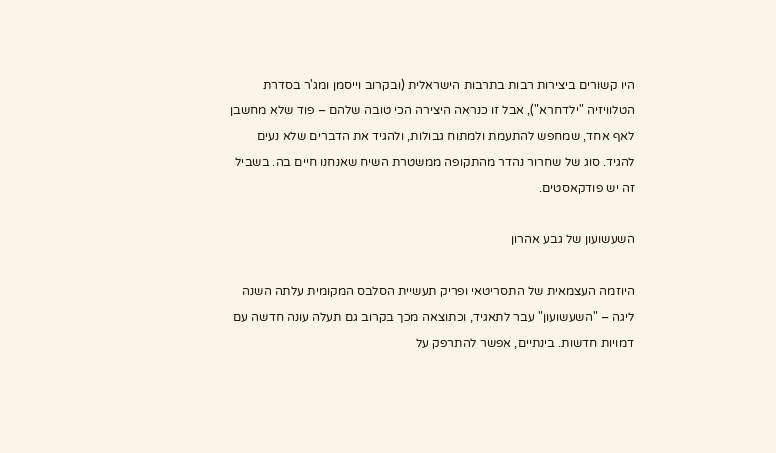היו קשורים ביצירות רבות בתרבות הישראלית (ובקרוב וייסמן ומג'ר בסדרת הטלוויזיה "ילדחרא"), אבל זו כנראה היצירה הכי טובה שלהם – פוד שלא מחשבן לאף אחד, שמחפש להתעמת ולמתוח גבולות, ולהגיד את הדברים שלא נעים להגיד. סוג של שחרור נהדר מהתקופה ממשטרת השיח שאנחנו חיים בה. בשביל זה יש פודקאסטים.

השעשועון של גבע אהרון

היוזמה העצמאית של התסריטאי ופריק תעשיית הסלבס המקומית עלתה השנה ליגה – "השעשועון" עבר לתאגיד, וכתוצאה מכך בקרוב גם תעלה עונה חדשה עם דמויות חדשות. בינתיים, אפשר להתרפק על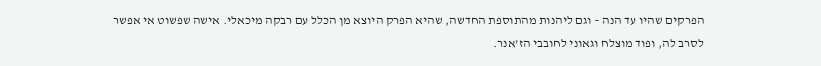הפרקים שהיו עד הנה – וגם ליהנות מהתוספת החדשה, שהיא הפרק היוצא מן הכלל עם רבקה מיכאלי. אישה שפשוט אי אפשר לסרב לה, ופוד מוצלח וגאוני לחובבי הז'אנר.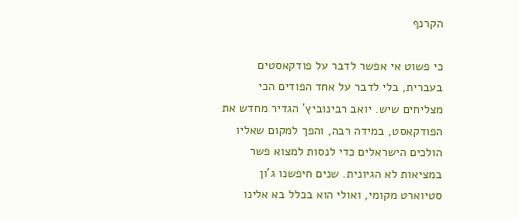הקרנף

כי פשוט אי אפשר לדבר על פודקאסטים בעברית, בלי לדבר על אחד הפודים הכי מצליחים שיש. יואב רבינוביץ' הגדיר מחדש את הפודקאסט, במידה רבה, והפך למקום שאליו הולכים הישראלים כדי לנסות למצוא פשר במציאות לא הגיונית. שנים חיפשנו ג'ון סטיוארט מקומי, ואולי הוא בכלל בא אלינו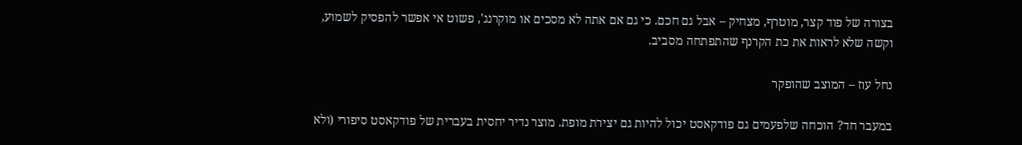בצורה של פוד קצר, מוטרף, מצחיק – אבל גם חכם. כי גם אם אתה לא מסכים או מוקרנג', פשוט אי אפשר להפסיק לשמוע, וקשה שלא לראות את כת הקרנף שהתפתחה מסביב.

נחל עוז – המוצב שהופקר

במעבר חד? הוכחה שלפעמים גם פודקאסט יכול להיות גם יצירת מופת. מוצר נדיר יחסית בעברית של פודקאסט סיפורי (ולא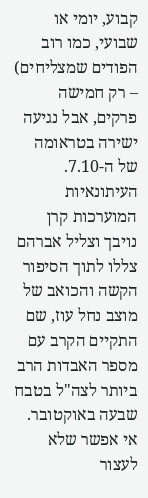קבוע, יומי או שבועי, כמו רוב הפודים שמצליחים) – רק חמישה פרקים, אבל נגיעה ישירה בטראומה של ה-7.10. העיתונאיות המוערכות קרן נויבך וצליל אברהם צללו לתוך הסיפור הקשה והכואב של מוצב נחל עוז, שם התקיים הקרב עם מספר האבדות הרב ביותר לצה"ל בטבח שבעה באוקטובר. אי אפשר שלא לעצור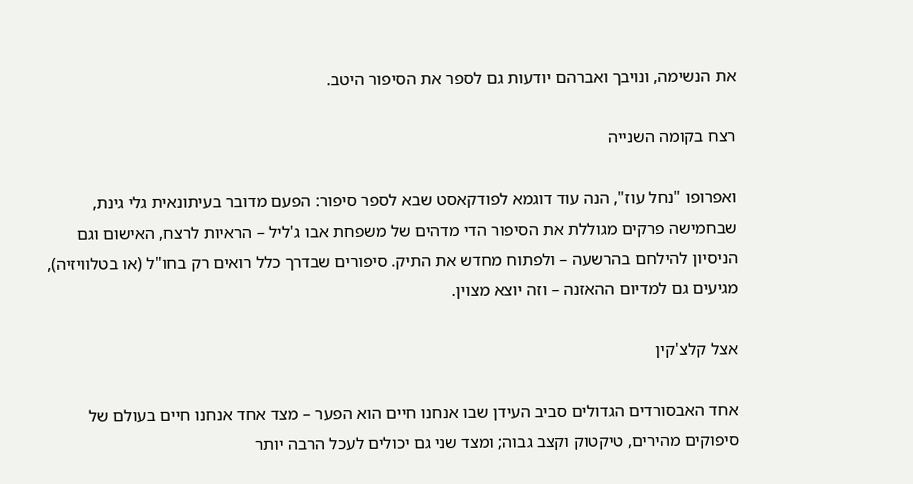את הנשימה, ונויבך ואברהם יודעות גם לספר את הסיפור היטב.

רצח בקומה השנייה

ואפרופו "נחל עוז", הנה עוד דוגמא לפודקאסט שבא לספר סיפור: הפעם מדובר בעיתונאית גלי גינת, שבחמישה פרקים מגוללת את הסיפור הדי מדהים של משפחת אבו ג'ליל – הראיות לרצח, האישום וגם הניסיון להילחם בהרשעה – ולפתוח מחדש את התיק. סיפורים שבדרך כלל רואים רק בחו"ל (או בטלוויזיה), מגיעים גם למדיום ההאזנה – וזה יוצא מצוין.

אצל קלצ'קין

אחד האבסורדים הגדולים סביב העידן שבו אנחנו חיים הוא הפער – מצד אחד אנחנו חיים בעולם של סיפוקים מהירים, טיקטוק וקצב גבוה; ומצד שני גם יכולים לעכל הרבה יותר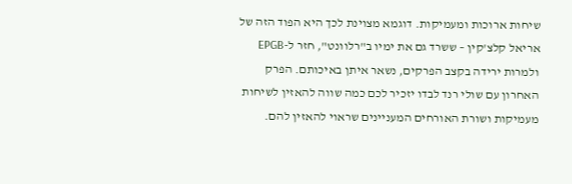שיחות ארוכות ומעמיקות. דוגמא מצוינת לכך היא הפוד הזה של אריאל קלצ'קין – ששרד גם את ימיו ב"רלוונט", חזר ל-EPGB ולמרות ירידה בקצב הפרקים, נשאר איתן באיכותם. הפרק האחרון עם שולי רנד לבדו יזכיר לכם כמה שווה להאזין לשיחות מעמיקות ושורת האורחים המעניינים שראוי להאזין להם.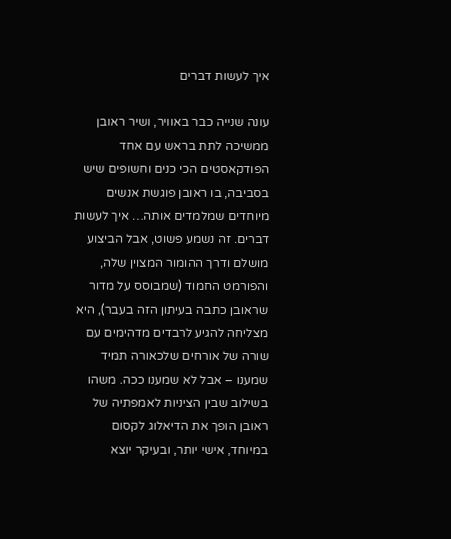איך לעשות דברים

עונה שנייה כבר באוויר, ושיר ראובן ממשיכה לתת בראש עם אחד הפודקאסטים הכי כנים וחשופים שיש בסביבה, בו ראובן פוגשת אנשים מיוחדים שמלמדים אותה… איך לעשות דברים. זה נשמע פשוט, אבל הביצוע מושלם ודרך ההומור המצוין שלה, והפורמט החמוד (שמבוסס על מדור שראובן כתבה בעיתון הזה בעבר), היא מצליחה להגיע לרבדים מדהימים עם שורה של אורחים שלכאורה תמיד שמענו – אבל לא שמענו ככה. משהו בשילוב שבין הציניות לאמפתיה של ראובן הופך את הדיאלוג לקסום במיוחד, אישי יותר, ובעיקר יוצא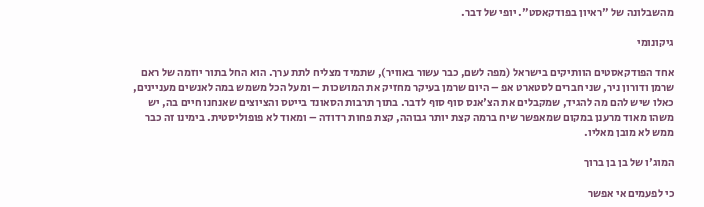מהשבלונה של "ראיון בפודקאסט". יופי של דבר.

גיקונומי

אחד הפודקאסטים הוותיקים בישראל (מפה לשם, כבר עשור באוויר), שתמיד מצליח לתת ערך. הוא החל בתור יוזמה של ראם שרמן ודורון ניר, שני חברים לסטארט אפ – היום שרמן בעיקר מחזיק את המושכות – ומעל הכל משמש במה לאנשים מעניינים, כאלו שיש להם מה להגיד, שמקבלים את הצ'אנס סוף סוף לדבר. בתוך תרבות הסאונד בייטס והציוצים שאנחנו חיים בה, יש משהו מאוד מרענן במקום שמאפשר שיח ברמה קצת יותר גבוהה, קצת פחות רדודה – ומאוד לא פופוליסטית. בימינו זה כבר ממש לא מובן מאליו.

המוג'ו של בן בן ברוך

כי לפעמים אי אפשר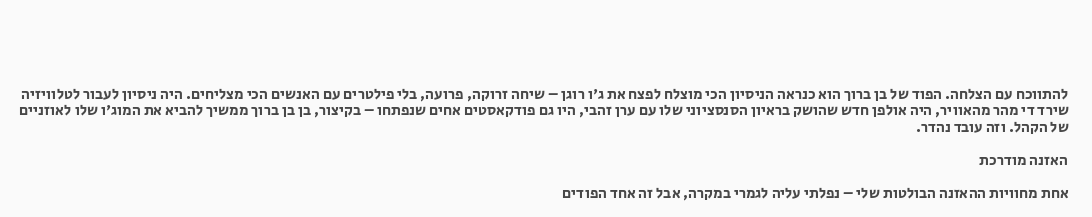להתווכח עם הצלחה. הפוד של בן ברוך הוא כנראה הניסיון הכי מוצלח לפצח את ג'ו רוגן – שיחה זרוקה, פרועה, בלי פילטרים עם האנשים הכי מצליחים. היה ניסיון לעבור לטלוויזיה שירד די מהר מהאוויר, היה אולפן חדש שהושק בראיון הסנסציוני שלו עם ערן זהבי, היו גם פודקאסטים אחים שנפתחו – בקיצור, בן בן ברוך ממשיך להביא את המוג'ו שלו לאוזניים של הקהל. וזה עובד נהדר.

האזנה מודרכת

אחת מחוויות ההאזנה הבולטות שלי – נפלתי עליה לגמרי במקרה, אבל זה אחד הפודים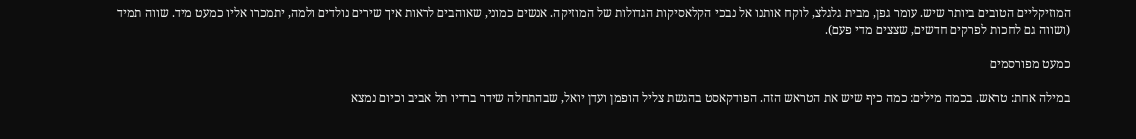המוזיקליים הטובים ביותר שיש. עומר גפן, מבית גלגלצ, לוקח אותנו אל נבכי הקלאסיקות הגדולות של המוזיקה. אנשים כמוני, שאוהבים לראות איך שירים נולדים ולמה, יתמכרו אליו כמעט מיד. שווה תמיד (ושווה גם לחכות לפרקים חדשים, שצצים מדי פעם).

כמעט מפורסמים

במילה אחת: טראש. בכמה מילים: כמה כיף שיש את הטראש הזה. הפודקאסט בהגשת צליל הופמן ועדן יואל, שבהתחלה שידר ברדיו תל אביב וכיום נמצא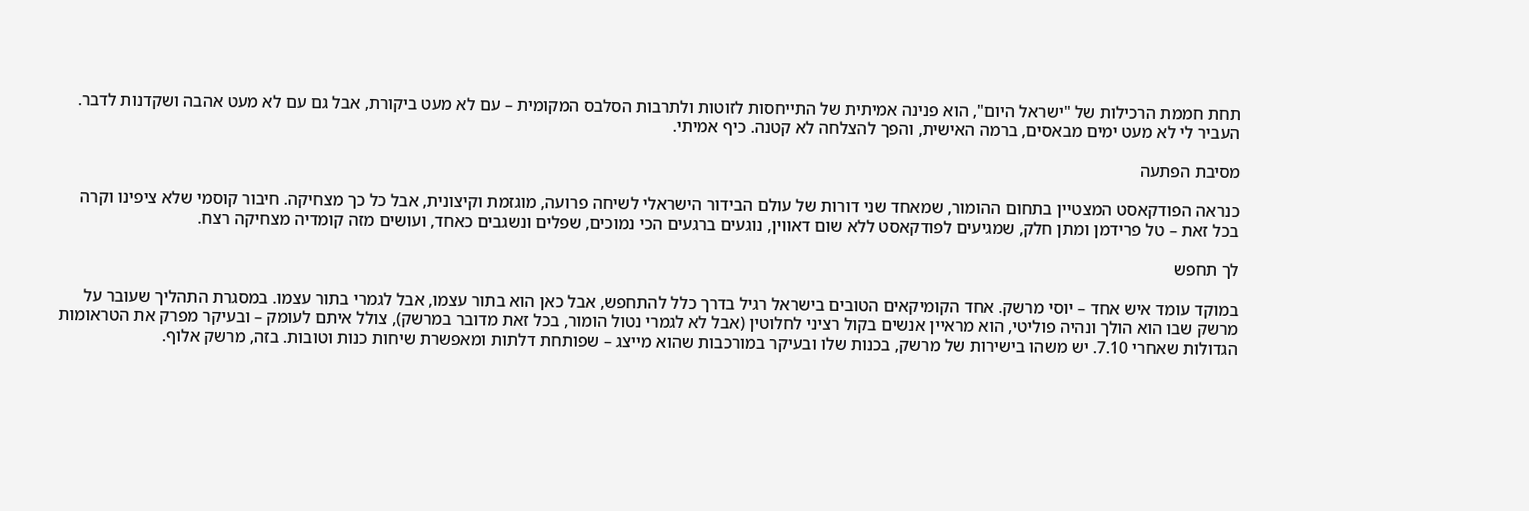תחת חממת הרכילות של "ישראל היום", הוא פנינה אמיתית של התייחסות לזוטות ולתרבות הסלבס המקומית – עם לא מעט ביקורת, אבל גם עם לא מעט אהבה ושקדנות לדבר. העביר לי לא מעט ימים מבאסים, ברמה האישית, והפך להצלחה לא קטנה. כיף אמיתי.

מסיבת הפתעה

כנראה הפודקאסט המצטיין בתחום ההומור, שמאחד שני דורות של עולם הבידור הישראלי לשיחה פרועה, מוגזמת וקיצונית, אבל כל כך מצחיקה. חיבור קוסמי שלא ציפינו וקרה בכל זאת – טל פרידמן ומתן חלק, שמגיעים לפודקאסט ללא שום דאווין, נוגעים ברגעים הכי נמוכים, שפלים ונשגבים כאחד, ועושים מזה קומדיה מצחיקה רצח.

לך תחפש

במוקד עומד איש אחד – יוסי מרשק. אחד הקומיקאים הטובים בישראל רגיל בדרך כלל להתחפש, אבל כאן הוא בתור עצמו, אבל לגמרי בתור עצמו. במסגרת התהליך שעובר על מרשק שבו הוא הולך ונהיה פוליטי, הוא מראיין אנשים בקול רציני לחלוטין (אבל לא לגמרי נטול הומור, בכל זאת מדובר במרשק), צולל איתם לעומק – ובעיקר מפרק את הטראומות הגדולות שאחרי 7.10. יש משהו בישירות של מרשק, בכנות שלו ובעיקר במורכבות שהוא מייצג – שפותחת דלתות ומאפשרת שיחות כנות וטובות. בזה, מרשק אלוף.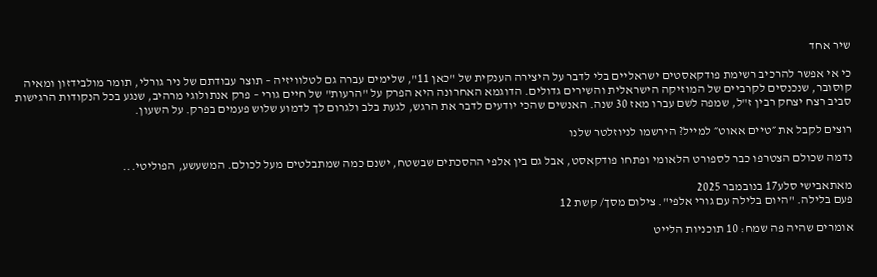שיר אחד

כי אי אפשר להרכיב רשימת פודקאסטים ישראליים בלי לדבר על היצירה הענקית של "כאן 11", שלימים עברה גם לטלוויזיה – תוצר עבודתם של ניר גורלי, תומר מולבידזון ומאיה קוסובר, שנכנסים לקרביים של המוזיקה הישראלית והשירים גדולים. הדוגמא האחרונה היא הפרק על "הרעות" של חיים גורי – פרק אנתולוגי מרהיב, שנגע בכל הנקודות הרגישות סביב רצח יצחק רבין ז"ל, שמפה לשם עברו מאז 30 שנה. האנשים שהכי יודעים לדבר את הרגש, לגעת בלב ולגרום לך לדמוע שלוש פעמים בפרק. על השעון.

רוצים לקבל את ״טיים אאוט״ למייל? הירשמו לניוזלטר שלנו

נדמה שכולם הצטרפו כבר לספורט הלאומי ופתחו פודקאסט, אבל גם בין אלפי ההסכתים שבשטח, ישנם כמה שמתבלטים מעל לכולם. המשעשע, הפוליטי...

מאתאבישי סלע17 בנובמבר 2025
פעם בלילה. "היום בלילה עם גורי אלפי". צילום מסך/ קשת 12

אומרים שהיה פה שמח: 10 תוכניות הלייט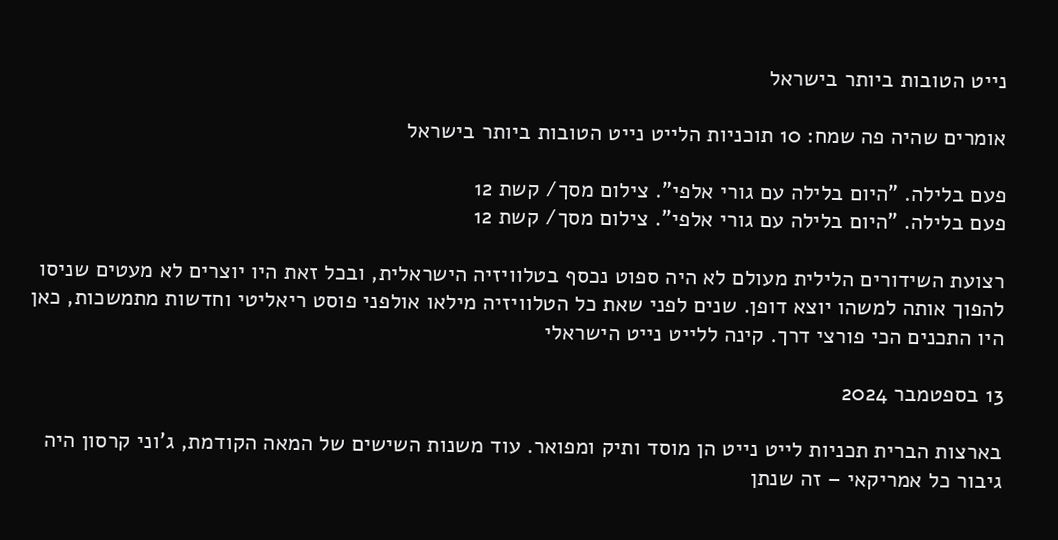נייט הטובות ביותר בישראל

אומרים שהיה פה שמח: 10 תוכניות הלייט נייט הטובות ביותר בישראל

פעם בלילה. "היום בלילה עם גורי אלפי". צילום מסך/ קשת 12
פעם בלילה. "היום בלילה עם גורי אלפי". צילום מסך/ קשת 12

רצועת השידורים הלילית מעולם לא היה ספוט נכסף בטלוויזיה הישראלית, ובכל זאת היו יוצרים לא מעטים שניסו להפוך אותה למשהו יוצא דופן. שנים לפני שאת כל הטלוויזיה מילאו אולפני פוסט ריאליטי וחדשות מתמשכות, כאן היו התכנים הכי פורצי דרך. קינה ללייט נייט הישראלי

13 בספטמבר 2024

בארצות הברית תכניות לייט נייט הן מוסד ותיק ומפואר. עוד משנות השישים של המאה הקודמת, ג'וני קרסון היה גיבור כל אמריקאי – זה שנתן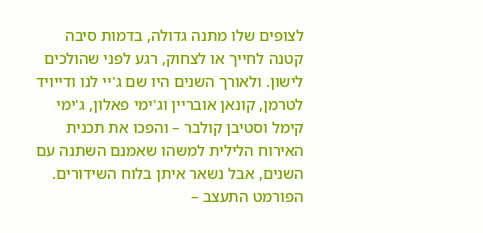לצופים שלו מתנה גדולה, בדמות סיבה קטנה לחייך או לצחוק, רגע לפני שהולכים לישון. ולאורך השנים היו שם ג'יי לנו ודייויד לטרמן, קונאן אובריין וג'ימי פאלון, ג'ימי קימל וסטיבן קולבר – והפכו את תכנית האירוח הלילית למשהו שאמנם השתנה עם השנים, אבל נשאר איתן בלוח השידורים. הפורמט התעצב –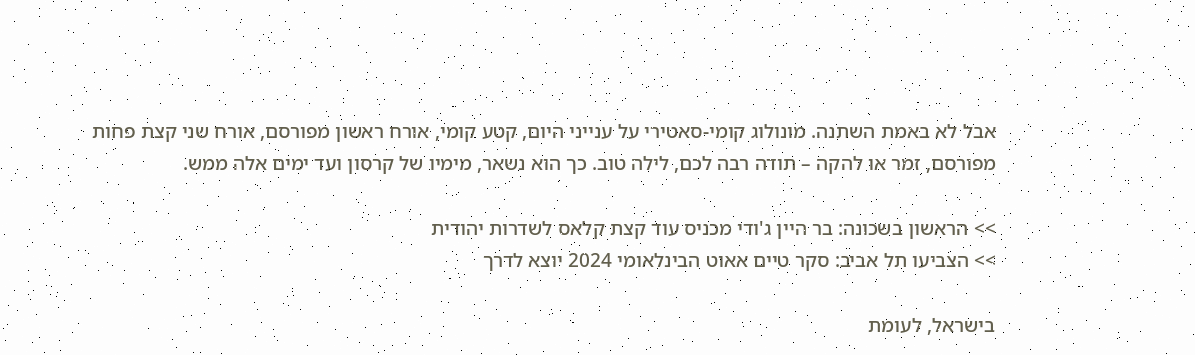אבל לא באמת השתנה. מונולוג קומי-סאטירי על ענייני היום, קטע קומי, אורח ראשון מפורסם, אורח שני קצת פחות מפורסם, זמר או להקה – תודה רבה לכם, לילה טוב. כך הוא נשאר, מימיו של קרסון ועד ימים אלה ממש.

>> הראשון בשכונה: בר היין ג'ודי מכניס עוד קצת קלאס לשדרות יהודית
>> הצביעו תל אביב: סקר טיים אאוט הבינלאומי 2024 יוצא לדרך

בישראל, לעומת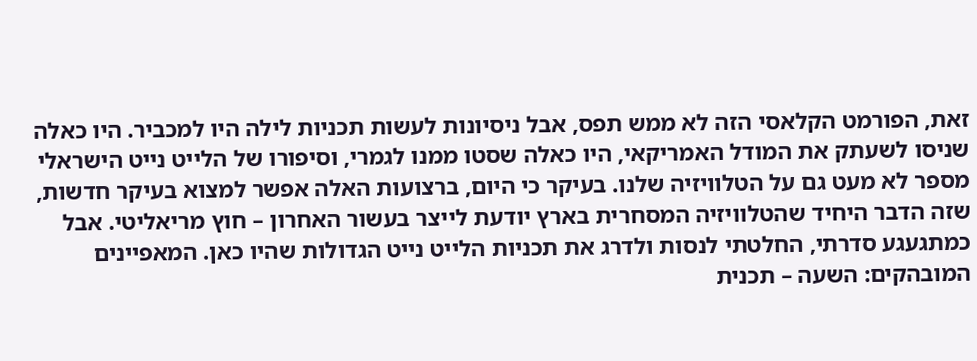זאת, הפורמט הקלאסי הזה לא ממש תפס, אבל ניסיונות לעשות תכניות לילה היו למכביר. היו כאלה שניסו לשעתק את המודל האמריקאי, היו כאלה שסטו ממנו לגמרי, וסיפורו של הלייט נייט הישראלי מספר לא מעט גם על הטלוויזיה שלנו. בעיקר כי היום, ברצועות האלה אפשר למצוא בעיקר חדשות, שזה הדבר היחיד שהטלוויזיה המסחרית בארץ יודעת לייצר בעשור האחרון – חוץ מריאליטי. אבל כמתגעגע סדרתי, החלטתי לנסות ולדרג את תכניות הלייט נייט הגדולות שהיו כאן. המאפיינים המובהקים: השעה – תכנית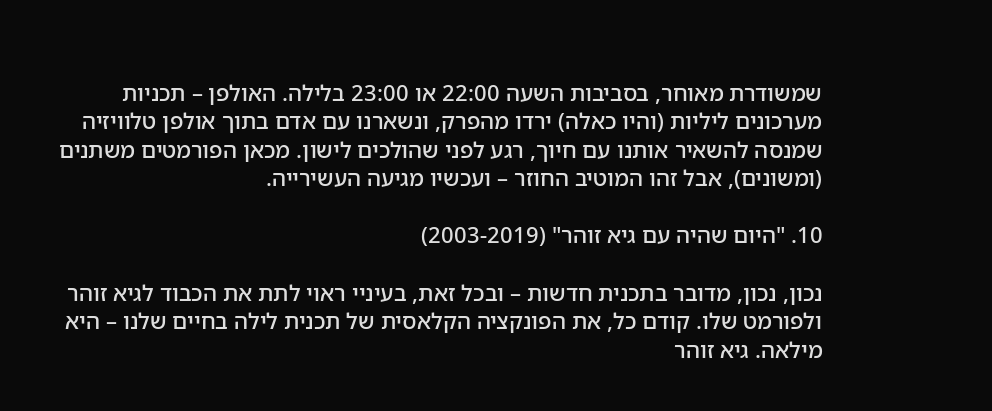שמשודרת מאוחר, בסביבות השעה 22:00 או 23:00 בלילה. האולפן – תכניות מערכונים ליליות (והיו כאלה) ירדו מהפרק, ונשארנו עם אדם בתוך אולפן טלוויזיה שמנסה להשאיר אותנו עם חיוך, רגע לפני שהולכים לישון. מכאן הפורמטים משתנים (ומשונים), אבל זהו המוטיב החוזר – ועכשיו מגיעה העשירייה.

10. "היום שהיה עם גיא זוהר" (2003-2019)

נכון, נכון, מדובר בתכנית חדשות – ובכל זאת, בעיניי ראוי לתת את הכבוד לגיא זוהר ולפורמט שלו. קודם כל, את הפונקציה הקלאסית של תכנית לילה בחיים שלנו – היא מילאה. גיא זוהר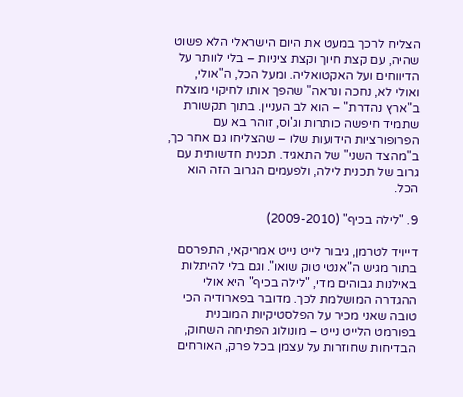הצליח לרכך במעט את היום הישראלי הלא פשוט שהיה, עם קצת חיוך וקצת ציניות – בלי לוותר על הדיווחים ועל האקטואליה. ומעל הכל, ה"אולי, ואולי לא, נחכה ונראה" שהפך אותו לחיקוי מוצלח ב"ארץ נהדרת" – הוא לב העניין. בתוך תקשורת שתמיד חיפשה כותרות וג'וס, זוהר בא עם הפרופורציות הידועות שלו – שהצליחו גם אחר כך, ב"מהצד השני" של התאגיד. תכנית חדשותית עם גרוב של תכנית לילה, ולפעמים הגרוב הזה הוא הכל.

9. "לילה בכיף" (2009-2010)

דייויד לטרמן, גיבור לייט נייט אמריקאי, התפרסם בתור מגיש ה"אנטי טוק שואו". וגם בלי להיתלות באילנות גבוהים מדי, "לילה בכיף" היא אולי ההגדרה המושלמת לכך. מדובר בפארודיה הכי טובה שאני מכיר על הפלסטיקיות המובנית בפורמט הלייט נייט – מונולוג הפתיחה השחוק, הבדיחות שחוזרות על עצמן בכל פרק, האורחים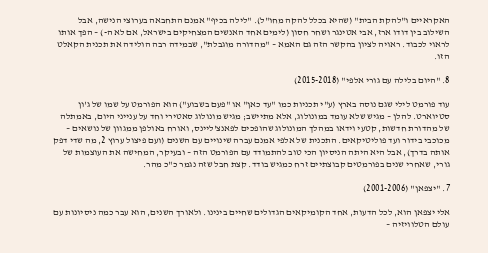האקראיים ו"להקת הבית" (שהיא בכלל להקה מחו"ל). "לילה בכיף" אמנם התחבאה בערוצי הנישה, אבל השילוב בין דודו ארז, אבי אטינגר ושחר חסון (לימים אחד האנשים המצחיקים בישראל, אם לא ה-) – הפך אותו לראוי לכבוד. ראויה לציון בהקשר הזה גם האמא – "מהדורה מוגבלת", שבמידה רבה הולידה את תכנית הקאלט הזו.

8. "היום בלילה עם גורי אלפי" (2015-2018)

עוד פורמט לילי שגם נוסה בארץ (ע"י תכניות כמו "עד כאן" או "פעם בשבוע") הוא הפורמט על שמו של ג'ון סטיוארט. להלן – מגיש שלא עומד במונולוג, אלא מתיישב; מגיש מונולוג סאטירי וחד על ענייני היום, באמתלה של מהדורת חדשות, קטעי וידאו במהלך המונולוג שהופכים לפאנצ'ליינס, ואורח באולפן ממגוון של נושאים – מכוכבי בידור ועד פוליטיקאים. התכנית של אלפי אמנם עברה שינויים עם השנים (ועם פיצול ערוץ 2, מה שדי דפק אותה בדרך), אבל היא היתה הניסיון הכי טוב להתמודד עם הפורמט הזה – ובעיקר, המחישה את העוצמות של גורי, שאחרי שנים בפורמטים קבוצתיים זרח כמגיש בודד. קצת חבל שזה נגמר כ"כ מהר.

7. "יצפאן" (2001-2006)

אלי יצפאן הוא, לכל הדעות, אחד הקומיקאים הגדולים שחיים בינינו. ולאורך השנים, הוא עבר כמה ניסיונות עם עולם הטלוויזיה –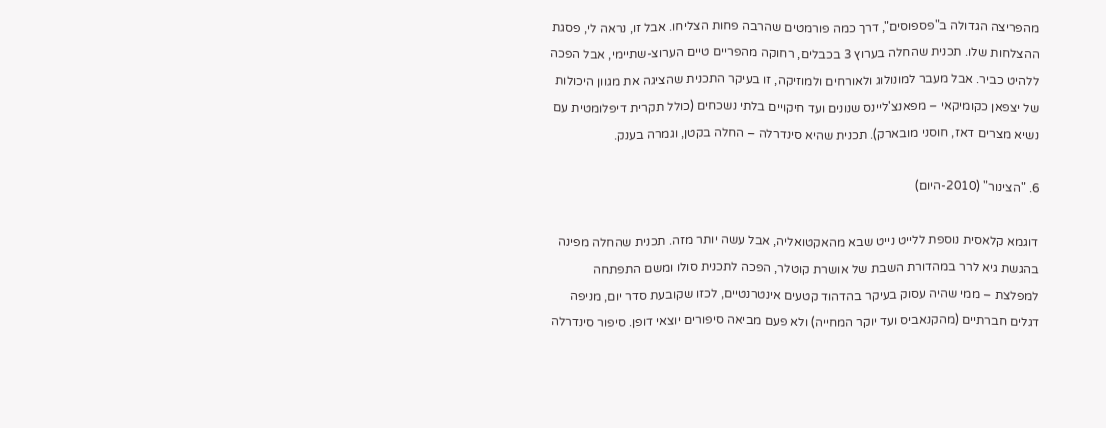מהפריצה הגדולה ב"פספוסים", דרך כמה פורמטים שהרבה פחות הצליחו. אבל זו, נראה לי, פסגת ההצלחות שלו. תכנית שהחלה בערוץ 3 בכבלים, רחוקה מהפריים טיים הערוצ-שתיימי, אבל הפכה ללהיט כביר. אבל מעבר למונולוג ולאורחים ולמוזיקה, זו בעיקר התכנית שהציגה את מגוון היכולות של יצפאן כקומיקאי – מפאנצ'ליינס שנונים ועד חיקויים בלתי נשכחים (כולל תקרית דיפלומטית עם נשיא מצרים דאז, חוסני מובארק). תכנית שהיא סינדרלה – החלה בקטן, וגמרה בענק.

6. "הצינור" (2010-היום)

דוגמא קלאסית נוספת ללייט נייט שבא מהאקטואליה, אבל עשה יותר מזה. תכנית שהחלה מפינה בהגשת גיא לרר במהדורת השבת של אושרת קוטלר, הפכה לתכנית סולו ומשם התפתחה למפלצת – ממי שהיה עסוק בעיקר בהדהוד קטעים אינטרנטיים, לכזו שקובעת סדר יום, מניפה דגלים חברתיים (מהקנאביס ועד יוקר המחייה) ולא פעם מביאה סיפורים יוצאי דופן. סיפור סינדרלה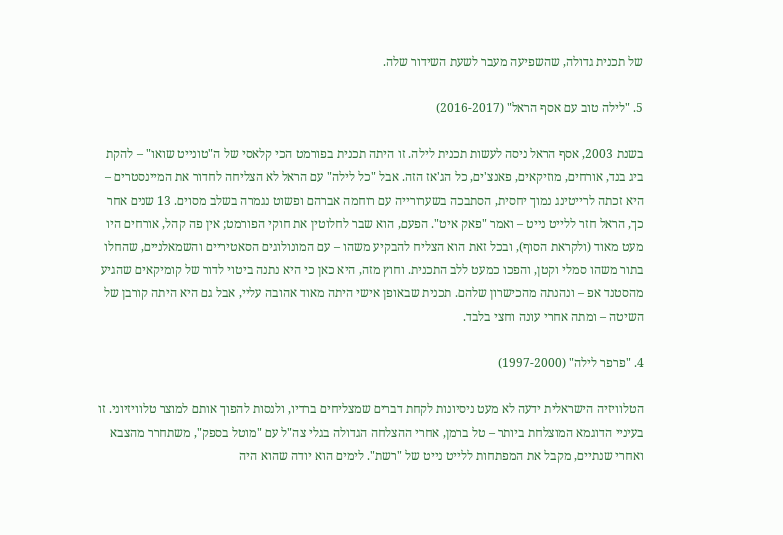של תכנית גדולה, שהשפיעה מעבר לשעת השידור שלה.

5. "לילה טוב עם אסף הראל" (2016-2017)

בשנת 2003, אסף הראל ניסה לעשות תכנית לילה. זו היתה תכנית בפורמט הכי קלאסי של ה"טונייט שואו" – להקת ביג בנד, אורחים, מוזיקאים, פאנצ'ים, כל הג'אז הזה. אבל "כל לילה" עם הראל לא הצליחה לחדור את המיינסטרים – היא זכתה לרייטינג נמוך יחסית, הסתבכה בשערורייה עם רוחמה אברהם ופשוט נגמרה בשלב מסוים. 13 שנים אחר כך, הראל חזר ללייט נייט – ואמר "פאק איט". הפעם, הוא שבר לחלוטין את חוקי הפורמט; אין פה קהל, אורחים היו מעט מאוד (ולקראת הסוף), ובכל זאת הוא הצליח להבקיע משהו – עם המונולוגים הסאטיריים והשמאלניים, שהחלו בתור משהו סמלי וקטן, והפכו כמעט ללב התכנית. וחוץ מזה, היא כאן כי היא נתנה ביטוי לדור של קומיקאים שהגיע מהסטנד אפ – ונהנתה מהכישרון שלהם. תכנית שבאופן אישי היתה מאוד אהובה עליי, אבל גם היא היתה קורבן של השיטה – ומתה אחרי עונה וחצי בלבד.

4. "פרפר לילה" (1997-2000)

הטלוויזיה הישראלית ידעה לא מעט ניסיונות לקחת דברים שמצליחים ברדיו, ולנסות להפוך אותם למוצר טלוויזיוני. זו בעיניי הדוגמא המוצלחת ביותר – טל ברמן, אחרי ההצלחה הגדולה בגלי צה"ל עם "מוטל בספק", משתחרר מהצבא ואחרי שנתיים, מקבל את המפתחות ללייט נייט של "רשת". לימים הוא יודה שהוא היה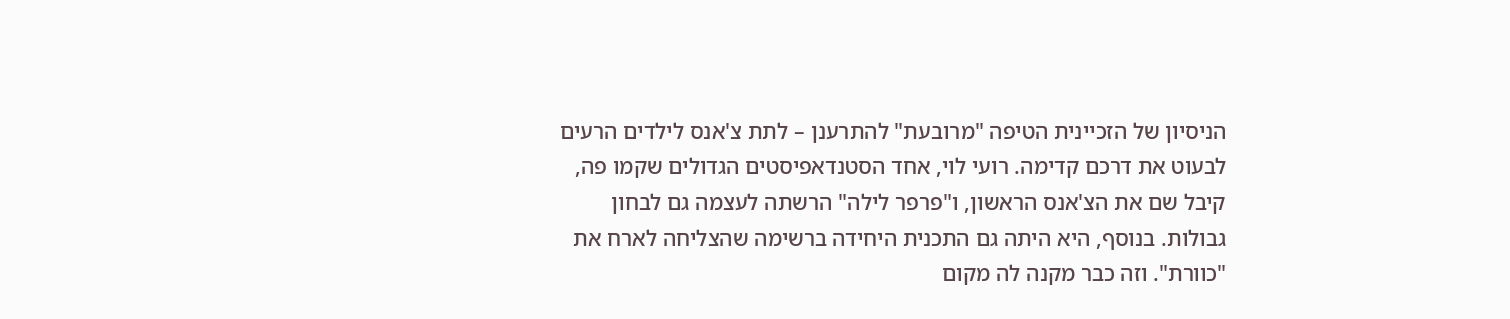הניסיון של הזכיינית הטיפה "מרובעת" להתרענן – לתת צ'אנס לילדים הרעים לבעוט את דרכם קדימה. רועי לוי, אחד הסטנדאפיסטים הגדולים שקמו פה, קיבל שם את הצ'אנס הראשון, ו"פרפר לילה" הרשתה לעצמה גם לבחון גבולות. בנוסף, היא היתה גם התכנית היחידה ברשימה שהצליחה לארח את "כוורת". וזה כבר מקנה לה מקום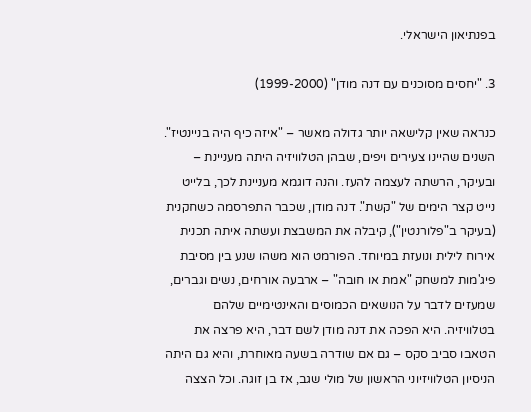בפנתיאון הישראלי.

3. "יחסים מסוכנים עם דנה מודן" (1999-2000)

כנראה שאין קלישאה יותר גדולה מאשר – "איזה כיף היה בניינטיז". השנים שהיינו צעירים ויפים, שבהן הטלוויזיה היתה מעניינת – ובעיקר, הרשתה לעצמה להעז. והנה דוגמא מעניינת לכך, בלייט נייט קצר הימים של "קשת". דנה מודן, שכבר התפרסמה כשחקנית (בעיקר ב"פלורנטין"), קיבלה את המשבצת ועשתה איתה תכנית אירוח לילית ונועזת במיוחד. הפורמט הוא משהו שנע בין מסיבת פיג'מות למשחק "אמת או חובה" – ארבעה אורחים, נשים וגברים, שמעזים לדבר על הנושאים הכמוסים והאינטימיים שלהם בטלוויזיה. היא הפכה את דנה מודן לשם דבר, היא פרצה את הטאבו סביב סקס – גם אם שודרה בשעה מאוחרת, והיא גם היתה הניסיון הטלוויזיוני הראשון של מולי שגב, אז בן זוגה. וכל הצצה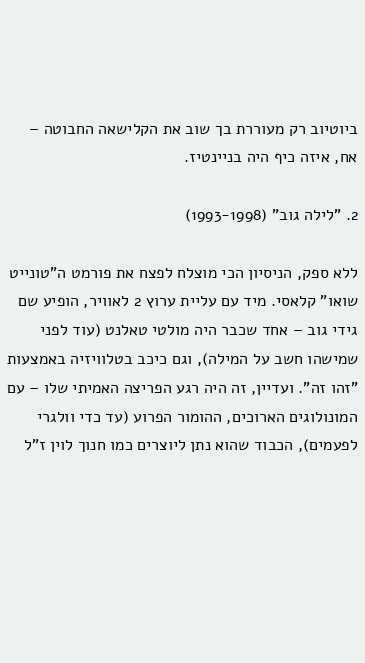ביוטיוב רק מעוררת בך שוב את הקלישאה החבוטה – אח, איזה כיף היה בניינטיז.

2. "לילה גוב" (1993-1998)

ללא ספק, הניסיון הכי מוצלח לפצח את פורמט ה"טונייט שואו" קלאסי. מיד עם עליית ערוץ 2 לאוויר, הופיע שם גידי גוב – אחד שכבר היה מולטי טאלנט (עוד לפני שמישהו חשב על המילה), וגם כיכב בטלוויזיה באמצעות "זהו זה". ועדיין, זה היה רגע הפריצה האמיתי שלו – עם המונולוגים הארוכים, ההומור הפרוע (עד כדי וולגרי לפעמים), הכבוד שהוא נתן ליוצרים כמו חנוך לוין ז"ל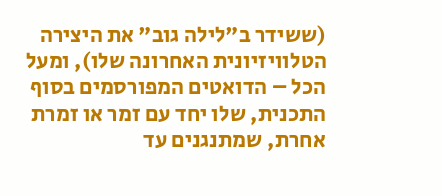(ששידר ב"לילה גוב" את היצירה הטלוויזיונית האחרונה שלו), ומעל הכל – הדואטים המפורסמים בסוף התכנית, שלו יחד עם זמר או זמרת אחרת, שמתנגנים עד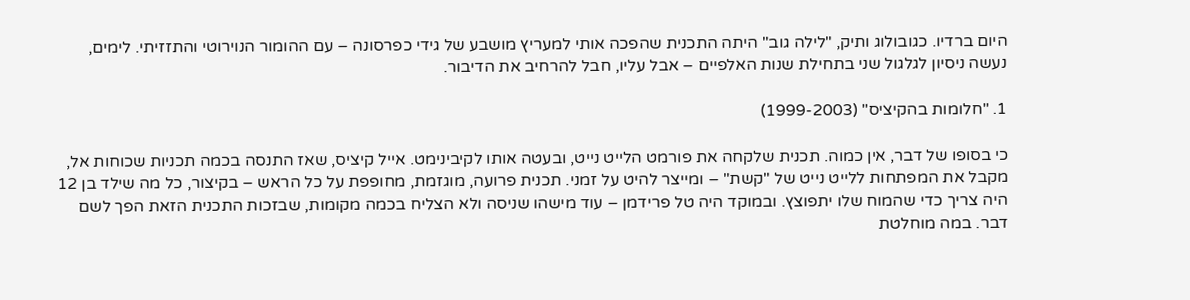היום ברדיו. כגובולוג ותיק, "לילה גוב" היתה התכנית שהפכה אותי למעריץ מושבע של גידי כפרסונה – עם ההומור הנוירוטי והתזזיתי. לימים, נעשה ניסיון לגלגול שני בתחילת שנות האלפיים – אבל עליו, חבל להרחיב את הדיבור.

1. "חלומות בהקיציס" (1999-2003)

כי בסופו של דבר, אין כמוה. תכנית שלקחה את פורמט הלייט נייט, ובעטה אותו לקיבינימט. אייל קיציס, שאז התנסה בכמה תכניות שכוחות אל, מקבל את המפתחות ללייט נייט של "קשת" – ומייצר להיט על זמני. תכנית פרועה, מוגזמת, מחופפת על כל הראש – בקיצור, כל מה שילד בן 12 היה צריך כדי שהמוח שלו יתפוצץ. ובמוקד היה טל פרידמן – עוד מישהו שניסה ולא הצליח בכמה מקומות, שבזכות התכנית הזאת הפך לשם דבר. במה מוחלטת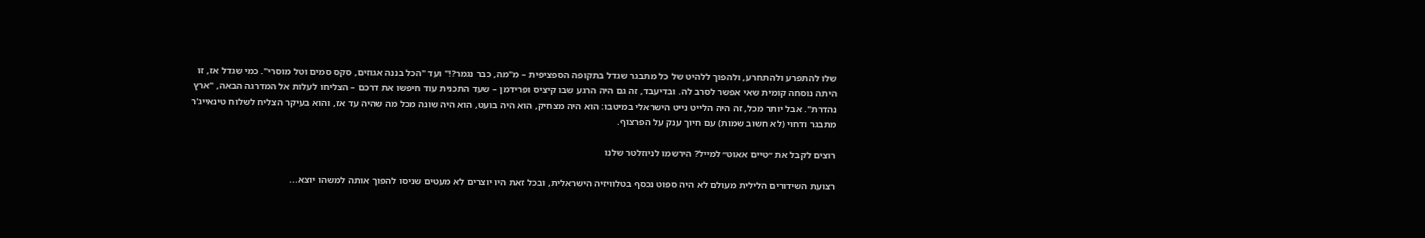שלו להתפרע ולהתחרע, ולהפוך ללהיט של כל מתבגר שגדל בתקופה הספציפית – מ"מה, כבר נגמר?!" ועד "הכל בננה אגוזים, סקס סמים וטל מוסרי". כמי שגדל אז, זו היתה נוסחה קומית שאי אפשר לסרב לה. ובדיעבד, זה גם היה הרגע שבו קיציס ופרידמן – שעד התכנית עוד חיפשו את דרכם – הצליחו לעלות אל המדרגה הבאה, "ארץ נהדרת". אבל יותר מכל, זה היה הלייט נייט הישראלי במיטבו: הוא היה מצחיק, הוא היה בועט, הוא היה שונה מכל מה שהיה עד אז, והוא בעיקר הצליח לשלוח טינאייג'ר מתבגר ודחוי (לא חשוב שמות) עם חיוך ענק על הפרצוף.

רוצים לקבל את ״טיים אאוט״ למייל? הירשמו לניוזלטר שלנו

רצועת השידורים הלילית מעולם לא היה ספוט נכסף בטלוויזיה הישראלית, ובכל זאת היו יוצרים לא מעטים שניסו להפוך אותה למשהו יוצא...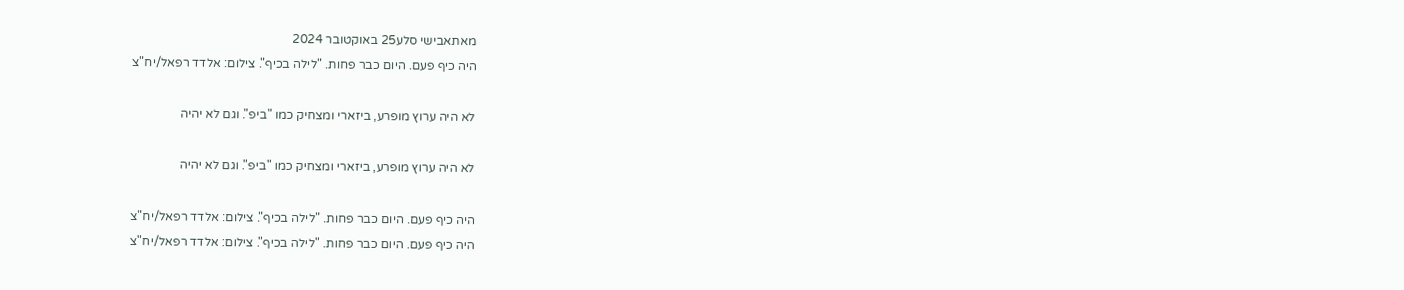מאתאבישי סלע25 באוקטובר 2024
היה כיף פעם. היום כבר פחות. "לילה בכיף". צילום: אלדד רפאל/יח"צ

לא היה ערוץ מופרע, ביזארי ומצחיק כמו "ביפ". וגם לא יהיה

לא היה ערוץ מופרע, ביזארי ומצחיק כמו "ביפ". וגם לא יהיה

היה כיף פעם. היום כבר פחות. "לילה בכיף". צילום: אלדד רפאל/יח"צ
היה כיף פעם. היום כבר פחות. "לילה בכיף". צילום: אלדד רפאל/יח"צ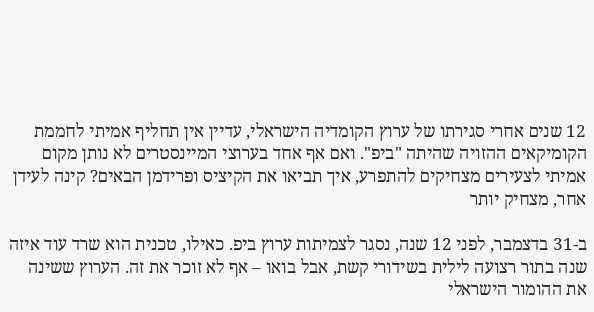12 שנים אחרי סגירתו של ערוץ הקומדיה הישראלי, עדיין אין תחליף אמיתי לחממת הקומיקאים ההזויה שהיתה "ביפ". ואם אף אחד בערוצי המיינסטרים לא נותן מקום אמיתי לצעירים מצחיקים להתפרע, איך תביאו את הקיציס ופרידמן הבאים? קינה לעידן אחר, מצחיק יותר

ב-31 בדצמבר, לפני 12 שנה, נסגר לצמיתות ערוץ ביפ. כאילו, טכנית הוא שרד עוד איזה שנה בתור רצועה לילית בשידורי קשת, אבל בואו – אף לא זוכר את זה. הערוץ ששינה את ההומור הישראלי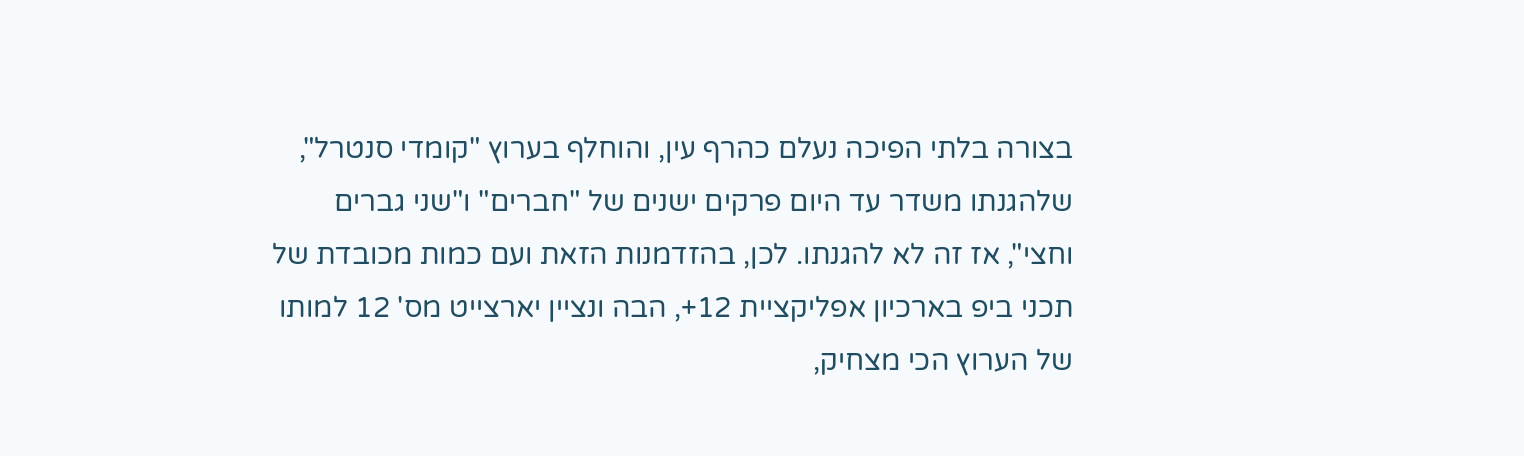בצורה בלתי הפיכה נעלם כהרף עין, והוחלף בערוץ "קומדי סנטרל", שלהגנתו משדר עד היום פרקים ישנים של "חברים" ו"שני גברים וחצי", אז זה לא להגנתו. לכן, בהזדמנות הזאת ועם כמות מכובדת של תכני ביפ בארכיון אפליקציית 12+, הבה ונציין יארצייט מס' 12 למותו של הערוץ הכי מצחיק,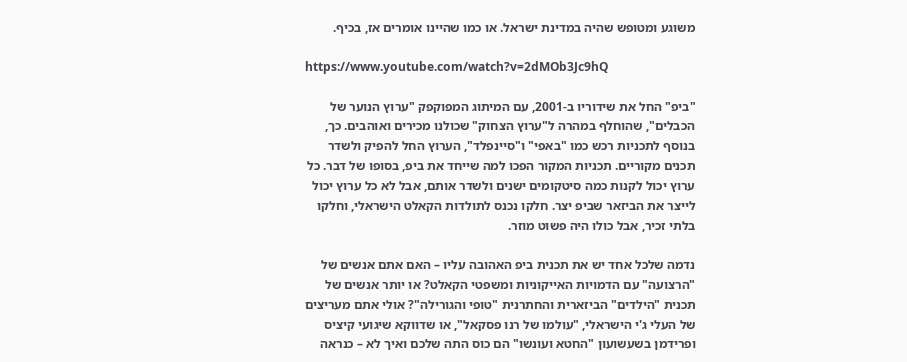משוגע ומטופש שהיה במדינת ישראל. או כמו שהיינו אומרים אז, בכיף.

https://www.youtube.com/watch?v=2dMOb3Jc9hQ

"ביפ" החל את שידוריו ב-2001, עם המיתוג המפוקפק "ערוץ הנוער של הכבלים", שהוחלף במהרה ל"ערוץ הצחוק" שכולנו מכירים ואוהבים. כך, בנוסף לתכניות רכש כמו "באפי" ו"סיינפלד", הערוץ החל להפיק ולשדר תכנים מקוריים. תכניות המקור הפכו למה שייחד את ביפ, בסופו של דבר. כל ערוץ יכול לקנות כמה סיטקומים ישנים ולשדר אותם, אבל לא כל ערוץ יכול לייצר את הביזאר שביפ יצר. חלקו נכנס לתולדות הקאלט הישראלי, וחלקו בלתי זכיר, אבל כולו היה פשוט מוזר.

נדמה שלכל אחד יש את תכנית ביפ האהובה עליו – האם אתם אנשים של "הרצועה" עם הדמויות האייקוניות ומשפטי הקאלט? או יותר אנשים של תכנית "הילדים" הביזארית והחתרנית "טופי והגורילה"? אולי אתם מעריצים של העלי ג'י הישראלי, "עולמו של רנו פסקאל", או שדווקא שיגועי קיציס ופרידמן בשעשועון "החטא ועונשו" הם כוס התה שלכם ואיך לא – כנראה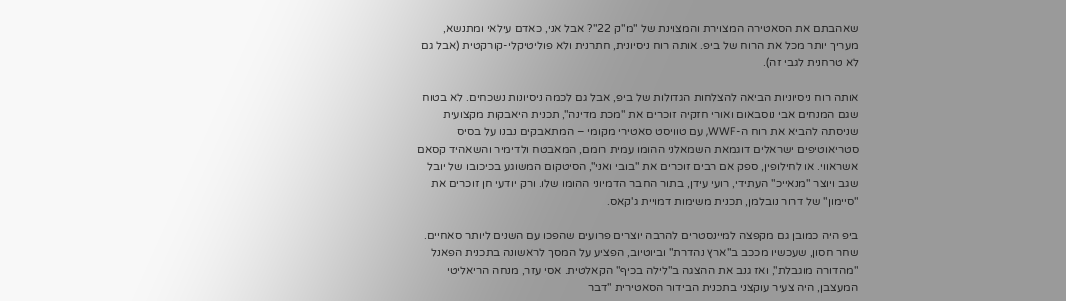שאהבתם את הסאטירה המצוירת והמצוינת של "מ"ק 22"? אבל אני, כאדם עילאי ומתנשא, מעריך יותר מכל את הרוח של ביפ. אותה רוח ניסיונית, חתרנית ולא פוליטיקלי-קורקטית (אבל גם לא טרחנית לגבי זה).

אותה רוח ניסיוניות הביאה להצלחות הגדולות של ביפ, אבל גם לכמה ניסיונות נשכחים. לא בטוח שגם המנחים אבי נוסבאום ואורי חזקיה זוכרים את "מכת מדינה", תכנית היאבקות מקצועית שניסתה להביא את רוח ה-WWF, עם טוויסט סאטירי מקומי – המתאבקים נבנו על בסיס סטריאוטיפים ישראלים דוגמאת השמאלני ההומו עמית רומם, המאבטח ולדימיר והשאהיד קסאם אשראווי. או לחילופין, ספק אם רבים זוכרים את "בובי ואני", הסיטקום המשוגע בכיכובו של יובל שגב ויוצר "מנאייכ" העתידי, רועי עידן, בתור החבר הדמיוני ההומו שלו. ורק יודעי חן זוכרים את "סיימון" של דרור נובלמן, תכנית משימות דמויית ג'קאס.

ביפ היה כמובן גם מקפצה למיינסטרים להרבה יוצרים פרועים שהפכו עם השנים ליותר סאחיים. שחר חסון, שעכשיו מככב ב"ארץ נהדרת" וביוטיוב, הפציע על המסך לראשונה בתכנית הפאנל "מהדורה מוגבלת", ואז גנב את ההצגה ב"לילה בכיף" הקאלטית. אסי עזר, מנחה הריאליטי המעצבן, היה צעיר עוקצני בתכנית הבידור הסאטירית "דבר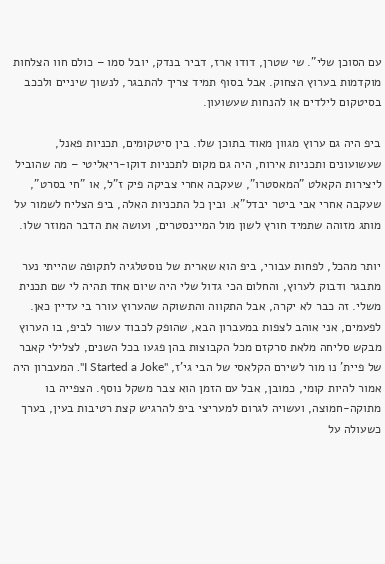עם הסוכן שלי". שי שטרן, דודו ארז, דביר בנדק, יובל סמו – כולם חוו הצלחות מוקדמות בערוץ הצחוק. אבל בסוף תמיד צריך להתבגר, לנשוך שיניים ולככב בסיטקום לילדים או להנחות שעשועון.

ביפ היה גם ערוץ מגוון מאוד בתוכן שלו. בין סיטקומים, תכניות פאנל, שעשועונים ותכניות אירוח, היה גם מקום לתכניות דוקו-ריאליטי – מה שהוביל ליצירות הקאלט "המאסטרו", שעקבה אחרי צביקה פיק ז"ל, או "חי בסרט", שעקבה אחרי אבי ביטר יבדל"א. ובין כל התכניות האלה, ביפ הצליח לשמור על מותג מזוהה שתמיד חורץ לשון מול המיינסטרים, ועושה את הדבר המוזר שלו.

יותר מהכל, לפחות עבורי, ביפ הוא שארית של נוסטלגיה לתקופה שהייתי נער מתבגר ודבוק לערוץ, והחלום הכי גדול שלי היה שיום אחד תהיה לי שם תכנית משלי. זה כבר לא יקרה, אבל התקווה והתשוקה שהערוץ עורר בי עדיין כאן. לפעמים, אני אוהב לצפות במעברון הבא, שהופק לכבוד עשור לביפ, בו הערוץ מבקש סליחה מלאת סרקזם מכל הקבוצות בהן פגעו בכל השנים, לצלילי קאבר של פיית' נו מור לשירם הקלאסי של הבי גי'ז, "I Started a Joke". המעברון היה אמור להיות קומי, כמובן, אבל עם הזמן הוא צבר משקל נוסף. הצפייה בו מתוקה-חמוצה, ועשויה לגרום למעריצי ביפ להרגיש קצת רטיבות בעין, בערך כשעולה על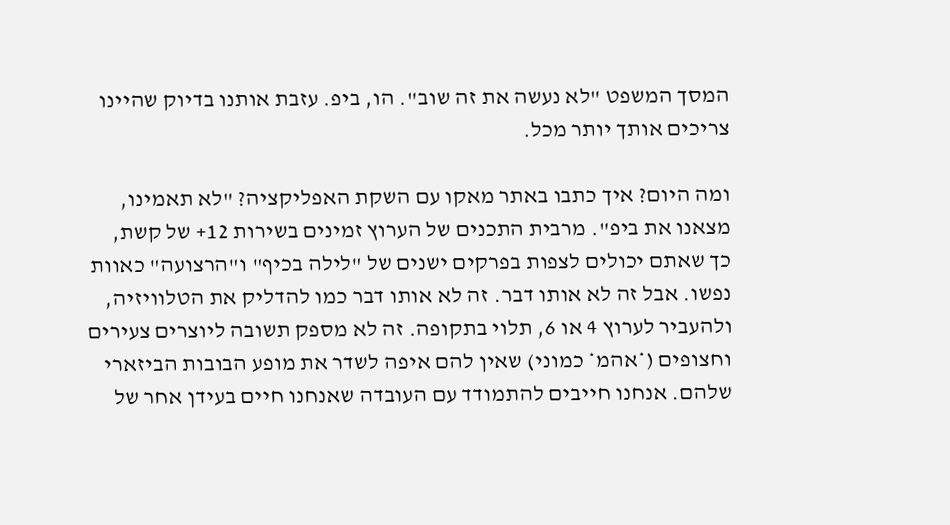המסך המשפט "לא נעשה את זה שוב". הו, ביפ. עזבת אותנו בדיוק שהיינו צריכים אותך יותר מכל.

ומה היום? איך כתבו באתר מאקו עם השקת האפליקציה? "לא תאמינו, מצאנו את ביפ". מרבית התכנים של הערוץ זמינים בשירות 12+ של קשת, כך שאתם יכולים לצפות בפרקים ישנים של "לילה בכיף" ו"הרצועה" כאוות נפשו. אבל זה לא אותו דבר. זה לא אותו דבר כמו להדליק את הטלוויזיה, ולהעביר לערוץ 4 או 6, תלוי בתקופה. זה לא מספק תשובה ליוצרים צעירים וחצופים (*אהמ* כמוני) שאין להם איפה לשדר את מופע הבובות הביזארי שלהם. אנחנו חייבים להתמודד עם העובדה שאנחנו חיים בעידן אחר של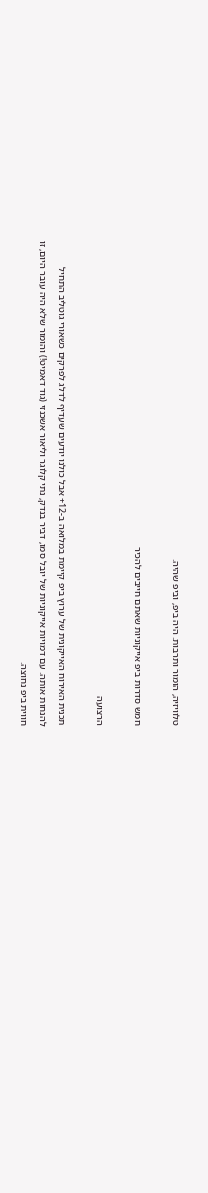טלוויזיה, הומור ותרבות. היה ביפ, וביפ שהיה.

חמש סדרות ביפ אייקוניות שאתם חייבים להכיר

הרצועה

תכנית האירוח האייקונית של ערוץ ביפ קיימת במלואה ב-12+ אבל כולנו יודעים שעדיף לדלג לפרקים כשאורי גוטליב התחיל להנחות אותה. עם דמויות אייקוניות של יובל סמו, דביר בנדק, נתי קלוגר וליאור אשכנזי (גוד דאמיט!) והומור שלא היה עובר היום, זו חווית ביפ נחוצה.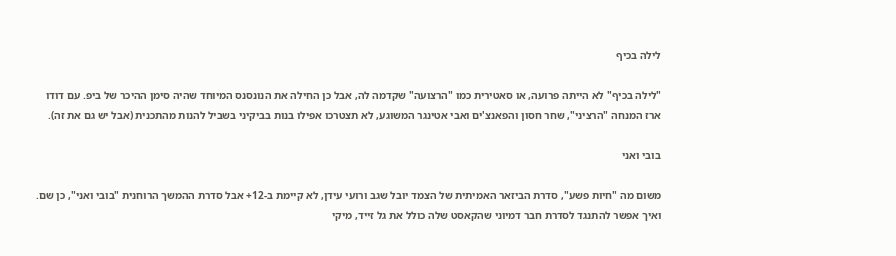לילה בכיף

"לילה בכיף" לא הייתה פרועה, או סאטירית כמו "הרצועה" שקדמה לה, אבל כן החילה את הנונסנס המיוחד שהיה סימן ההיכר של ביפ. עם דודו ארז המנחה "הרציני", שחר חסון והפאנצ'ים ואבי אטינגר המשוגע, לא תצטרכו אפילו בנות בביקיני בשביל להנות מהתכנית (אבל יש גם את זה).

בובי ואני

משום מה "חיות פשע", סדרת הביזאר האמיתית של הצמד יובל שגב ורועי עידן, לא קיימת ב-12+ אבל סדרת ההמשך הרוחנית "בובי ואני", כן שם. ואיך אפשר להתנגד לסדרת חבר דמיוני שהקאסט שלה כולל את גל זייד, מיקי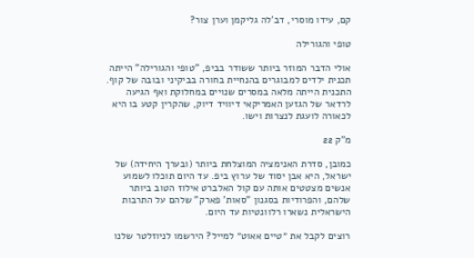קם, עידו מוסרי, דב'לה גליקמן וערן צור?

טופי והגורילה

אולי הדבר המוזר ביותר ששודר בביפ, "טופי והגורילה" הייתה תכנית ילדים למבוגרים בהנחיית בחורה בביקיני ובובה של קוף. התכנית הייתה מלאה במסרים שנויים במחלוקת ואף הגיעה לרדאר של הגזען האמריקאי דיוויד דיוק, שהקרין קטע בו היא לכאורה לועגת לנצרות וישו.

מ"ק 22

כמובן, סדרת האנימציה המוצלחת ביותר (ובערך היחידה) של ישראל, היא אבן יסוד של ערוץ ביפ. עד היום תוכלו לשמוע אנשים מצטטים אותה עם קול האלברט אילוז הטוב ביותר שלהם, והפרודיות בסגנון "סאות' פארק" שלהם על התרבות הישראלית נשארו רלוונטיות עד היום.

רוצים לקבל את ״טיים אאוט״ למייל? הירשמו לניוזלטר שלנו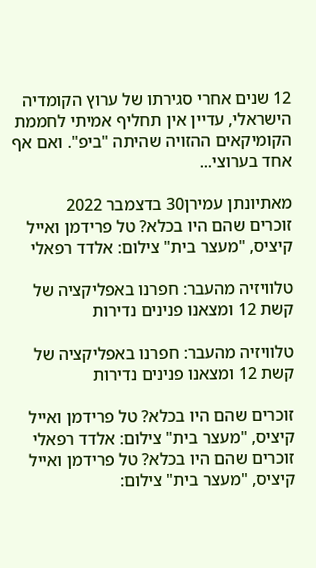12 שנים אחרי סגירתו של ערוץ הקומדיה הישראלי, עדיין אין תחליף אמיתי לחממת הקומיקאים ההזויה שהיתה "ביפ". ואם אף אחד בערוצי...

מאתיונתן עמירן30 בדצמבר 2022
זוכרים שהם היו בכלא? טל פרידמן ואייל קיציס, "מעצר בית" צילום: אלדד רפאלי

טלוויזיה מהעבר: חפרנו באפליקציה של קשת 12 ומצאנו פנינים נדירות

טלוויזיה מהעבר: חפרנו באפליקציה של קשת 12 ומצאנו פנינים נדירות

זוכרים שהם היו בכלא? טל פרידמן ואייל קיציס, "מעצר בית" צילום: אלדד רפאלי
זוכרים שהם היו בכלא? טל פרידמן ואייל קיציס, "מעצר בית" צילום: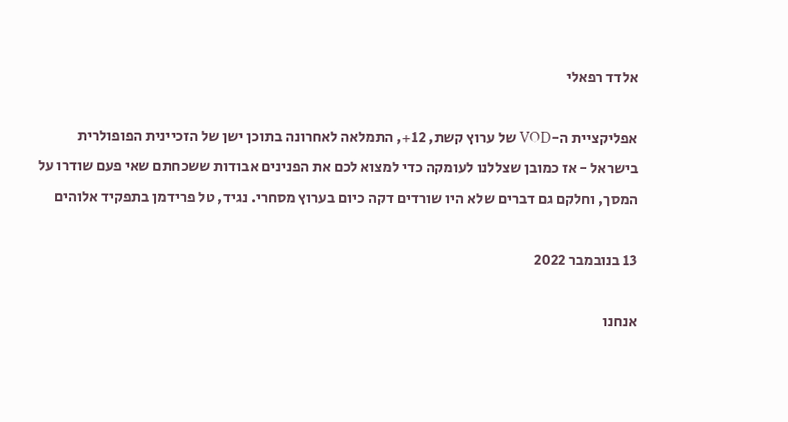אלדד רפאלי

אפליקציית ה-VOD של ערוץ קשת, 12+, התמלאה לאחרונה בתוכן ישן של הזכיינית הפופולרית בישראל - אז כמובן שצללנו לעומקה כדי למצוא לכם את הפנינים אבודות ששכחתם שאי פעם שודרו על המסך, וחלקם גם דברים שלא היו שורדים דקה כיום בערוץ מסחרי. נגיד, טל פרידמן בתפקיד אלוהים

13 בנובמבר 2022

אנחנו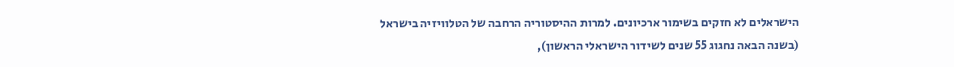הישראלים לא חזקים בשימור ארכיונים. למרות ההיסטוריה הרחבה של הטלוויזיה בישראל (בשנה הבאה נחגוג 55 שנים לשידור הישראלי הראשון),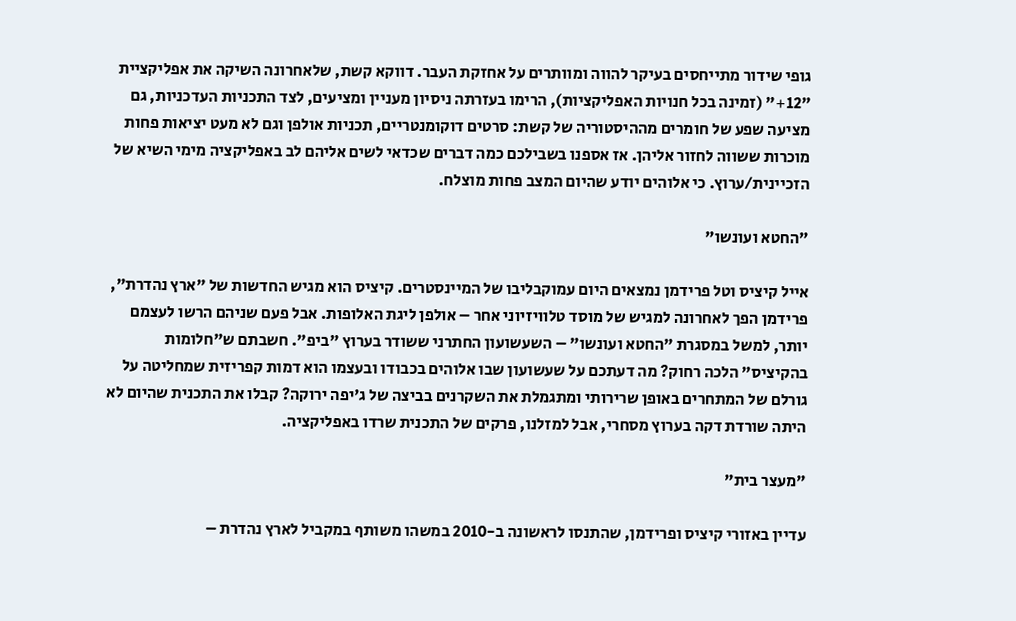גופי שידור מתייחסים בעיקר להווה ומוותרים על אחזקת העבר. דווקא קשת, שלאחרונה השיקה את אפליקציית "12+" (זמינה בכל חנויות האפליקציות), הרימו בעזרתה ניסיון מעניין ומציעים, לצד התכניות העדכניות, גם מציעה שפע של חומרים מההיסטוריה של קשת: סרטים דוקומנטריים, תכניות אולפן וגם לא מעט יציאות פחות מוכרות ששווה לחזור אליהן. אז אספנו בשבילכם כמה דברים שכדאי לשים אליהם לב באפליקציה מימי השיא של הזכיינית/ערוץ. כי אלוהים יודע שהיום המצב פחות מוצלח.

"החטא ועונשו"

אייל קיציס וטל פרידמן נמצאים היום עמוקבליבו של המיינסטרים. קיציס הוא מגיש החדשות של "ארץ נהדרת", פרידמן הפך לאחרונה למגיש של מוסד טלוויזיוני אחר – אולפן ליגת האלופות. אבל פעם שניהם הרשו לעצמם יותר, למשל במסגרת "החטא ועונשו" – השעשועון החתרני ששודר בערוץ "ביפ". חשבתם ש"חלומות בהקיציס" הלכה רחוק? מה דעתכם על שעשועון שבו אלוהים בכבודו ובעצמו הוא דמות קפריזית שמחליטה על גורלם של המתחרים באופן שרירותי ומתגמלת את השקרנים בביצה של ג'יפה ירוקה? קבלו את התכנית שהיום לא היתה שורדת דקה בערוץ מסחרי, אבל למזלנו, פרקים של התכנית שרדו באפליקציה.

"מעצר בית"

עדיין באזורי קיציס ופרידמן, שהתנסו לראשונה ב-2010 במשהו משותף במקביל לארץ נהדרת –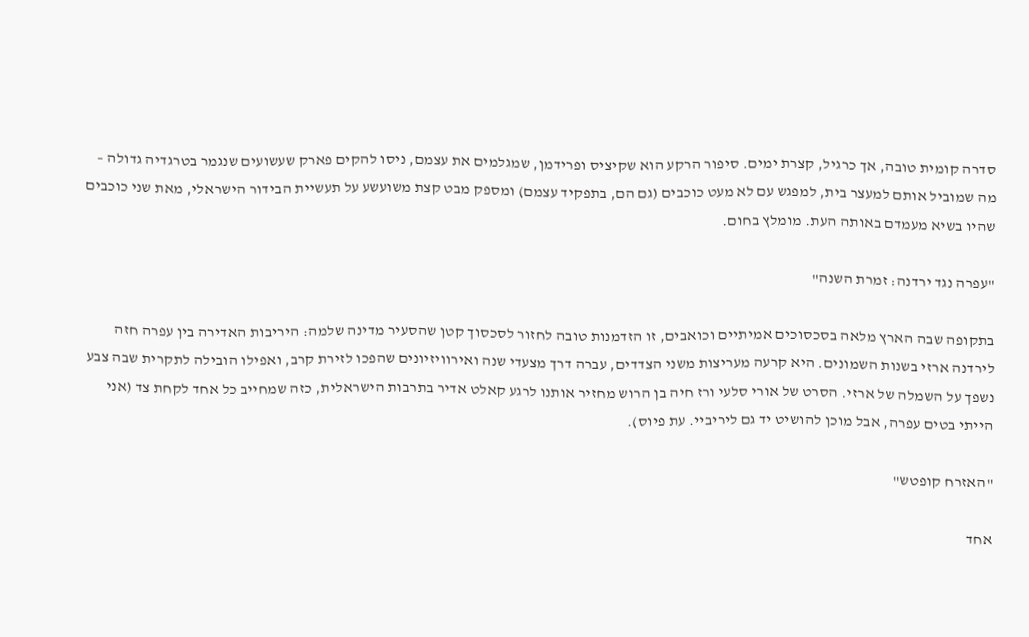סדרה קומית טובה, אך כרגיל, קצרת ימים. סיפור הרקע הוא שקיציס ופרידמן, שמגלמים את עצמם, ניסו להקים פארק שעשועים שנגמר בטרגדיה גדולה – מה שמוביל אותם למעצר בית, למפגש עם לא מעט כוכבים (גם הם, בתפקיד עצמם) ומספק מבט קצת משועשע על תעשיית הבידור הישראלי, מאת שני כוכבים שהיו בשיא מעמדם באותה העת. מומלץ בחום.

"עפרה נגד ירדנה: זמרת השנה"

בתקופה שבה הארץ מלאה בסכסוכים אמיתיים וכואבים, זו הזדמנות טובה לחזור לסכסוך קטן שהסעיר מדינה שלמה: היריבות האדירה בין עפרה חזה לירדנה ארזי בשנות השמונים. היא קרעה מעריצות משני הצדדים, עברה דרך מצעדי שנה ואירוויזיונים שהפכו לזירת קרב, ואפילו הובילה לתקרית שבה צבע נשפך על השמלה של ארזי. הסרט של אורי סלעי ורז חיה בן הרוש מחזיר אותנו לרגע קאלט אדיר בתרבות הישראלית, כזה שמחייב כל אחד לקחת צד (אני הייתי בטים עפרה, אבל מוכן להושיט יד גם ליריביי. עת פיוס).

"האזרח קופטש"

אחד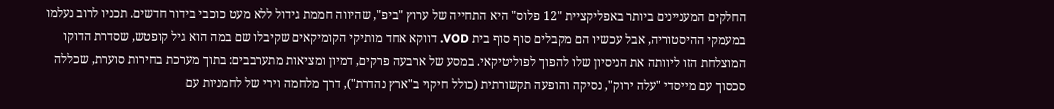החלקים המעניינים ביותר באפליקציית "12 פלוס" היא התחייה של ערוץ "ביפ", שהיווה חממת גידול ללא מעט כוכבי בידור חדשים. תכניו לרוב נעלמו במעמקי ההיסטוריה, אבל עכשיו הם מקבלים סוף סוף בית VOD. דווקא אחד מותיקי הקומיקאים שקיבלו שם במה הוא גיל קופטש, שסדרת הדוקו המוצלחת הזו ליוותה את הניסיון שלו להפוך לפוליטיקאי. במסע של ארבעה פרקים, דמיון ומציאות מתערבבים: בתוך מערכת בחירות סוערת, שכללה סכסוך עם מייסדי "עלה ירוק", נסיקה והופעה תקשורתית (כולל חיקוי ב"ארץ נהדרת"), דרך מלחמה וירי של לחמניות עם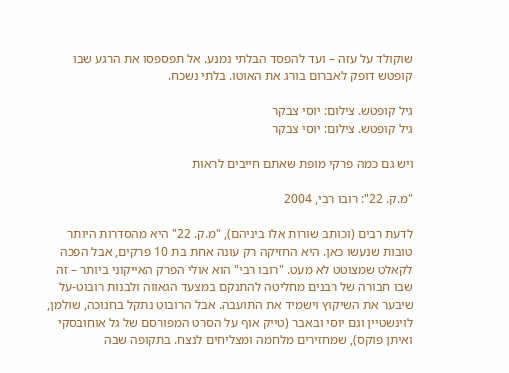שוקולד על עזה – ועד להפסד הבלתי נמנע. אל תפספסו את הרגע שבו קופטש דופק לאברום בורג את האוטו. בלתי נשכח.

גיל קופטש. צילום: יוסי צבקר
גיל קופטש. צילום: יוסי צבקר

ויש גם כמה פרקי מופת שאתם חייבים לראות

"מ.ק. 22": רובו רבי, 2004

לדעת רבים (וכותב שורות אלו ביניהם), "מ.ק. 22" היא מהסדרות היותר טובות שנעשו כאן. היא החזיקה רק עונה אחת בת 10 פרקים, אבל הפכה לקאלט שמצוטט לא מעט. "רובו רבי" הוא אולי הפרק האייקוני ביותר – זה שבו חבורה של רבנים מחליטה להתנקם במצעד הגאווה ולבנות רובוט-על שיבער את השיקוץ וישמיד את התועבה. אבל הרובוט נתקל בחנוכה, שולמן, לוינשטיין וגם יוסי ובאבר (טייק אוף על הסרט המפורסם של גל אוחובסקי ואיתן פוקס), שמחזירים מלחמה ומצליחים לנצח. בתקופה שבה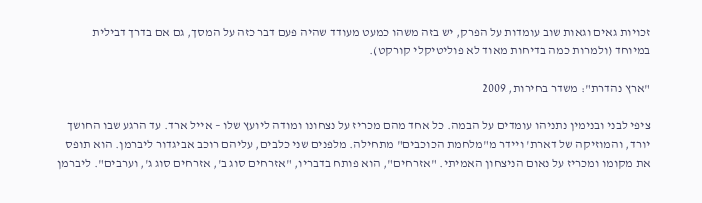זכויות גאים וגאות שוב עומדות על הפרק, יש בזה משהו כמעט מעודד שהיה פעם דבר כזה על המסך, גם אם בדרך דבילית במיוחד (ולמרות כמה בדיחות מאוד לא פוליטיקלי קורקט).

"ארץ נהדרת": משדר בחירות, 2009

ציפי לבני ובנימין נתניהו עומדים על הבמה. כל אחד מהם מכריז על נצחונו ומודה ליועץ שלו – אייל ארד. עד הרגע שבו החושך יורד, והמוזיקה של דארת' ויידר מ"מלחמת הכוכבים" מתחילה. מלפנים שני כלבים, עליהם רוכב אביגדור ליברמן. הוא תופס את מקומו ומכריז על נאום הניצחון האמיתי. "אזרחים", הוא פותח בדבריו, "אזרחים סוג ב', אזרחים סוג ג', וערבים". ליברמן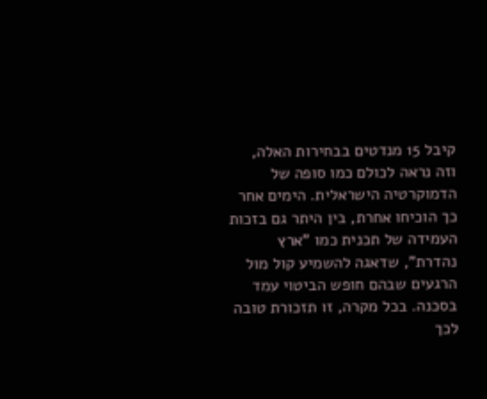קיבל 15 מנדטים בבחירות האלה, וזה נראה לכולם כמו סופה של הדמוקרטיה הישראלית. הימים אחר כך הוכיחו אחרת, בין היתר גם בזכות העמידה של תכנית כמו "ארץ נהדרת", שדאגה להשמיע קול מול הרגעים שבהם חופש הביטוי עמד בסכנה. בכל מקרה, זו תזכורת טובה לכך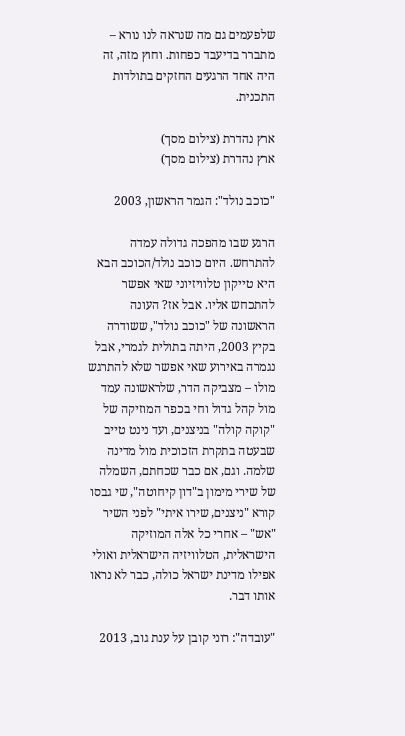שלפעמים גם מה שנראה לנו נורא – מתברר בדיעבד כפחות. וחוץ מזה, זה היה אחד הרגעים החזקים בתולדות התכנית.

ארץ נהדרת (צילום מסך)
ארץ נהדרת (צילום מסך)

"כוכב נולד": הגמר הראשון, 2003

הרגע שבו מהפכה גדולה עמדה להתרחש. היום כוכב נולד/הכוכב הבא היא טייקון טלוויזיוני שאי אפשר להתכחש אליו. אבל אז? העונה הראשונה של "כוכב נולד", ששודרה בקיץ 2003, היתה בתולית לגמרי, אבל נגמרה באירוע שאי אפשר שלא להתרגש מולו – מצביקה הדר, שלראשונה עמד מול קהל גדול וחי בכפר המוזיקה של "קוקה קולה" בניצנים, ועד נינט טייב שבעטה בתקרת הזכוכית מול מדינה שלמה. וגם, אם כבר שכחתם, השמלה של שירי מימון ב"דון קיחוטה", שי גבסו קורא "ניצנים, שירו איתי" לפני השיר "אש" – אחרי כל אלה המוזיקה הישראלית, הטלוויזיה הישראלית ואולי אפילו מדינת ישראל כולה, כבר לא נראו אותו דבר.

"עובדה": רוני קובן על ענת גוב, 2013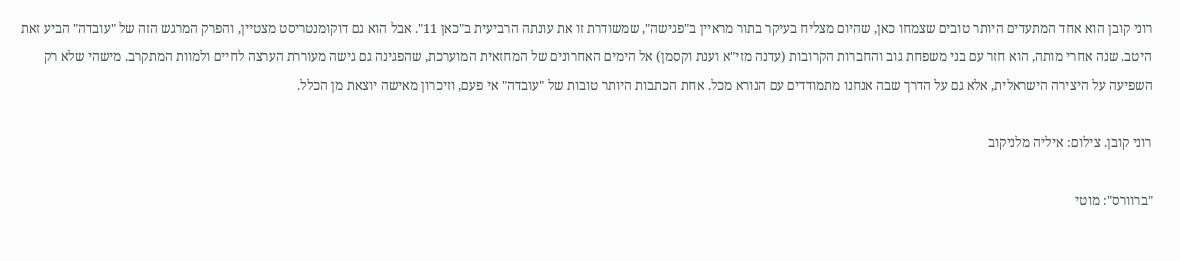רוני קובן הוא אחד המתעדים היותר טובים שצמחו כאן, שהיום מצליח בעיקר בתור מראיין ב"פגישה", שמשודרת זו את עונתה הרביעית ב"כאן 11". אבל הוא גם דוקומנטריסט מצטיין, והפרק המרגש הזה של "עובדה" הביע זאת היטב. שנה אחרי מותה, הוא חזר עם בני משפחת גוב והחברות הקרובות (עדנה מזי"א וענת וקסמן) אל הימים האחרונים של המחזאית המוערכת, שהפגינה גם גישה מעוררת הערצה לחיים ולמוות המתקרב. מישהי שלא רק השפיעה על היצירה הישראלית, אלא גם על הדרך שבה אנחנו מתמודדים עם הנורא מכל. אחת הכתבות היותר טובות של "עובדה" אי פעם, וזיכרון מאישה יוצאת מן הכלל.

רוני קובן. צילום: איליה מלניקוב

"ברוורס": מוטי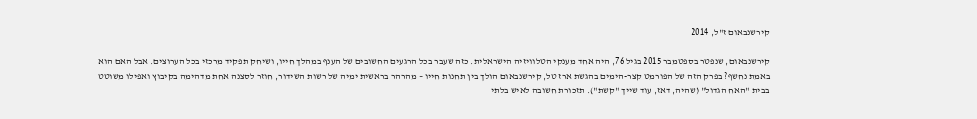קירשנבאום ז"ל, 2014

קירשנבאום, שנפטר בספטמבר 2015 בגיל 76, היה אחד מענקי הטלוויזיה הישראלית. כזה שעבר בכל הרגעים החשובים של הענף במהלך חייו, ושיחק תפקיד מרכזי בכל הערוצים. אבל האם הוא באמת נחשף? בפרק הזה של הפורמט קצר-הימים בהגשת ארז טל, קירשנבאום הולך בין תחנות חייו – מהרהר בראשית ימיה של רשות השידור, חוזר לסצנה אחת מדהימה בקיבוץ ואפילו משוטט בבית "האח הגדול" (שהיה, דאז, עוד שייך "קשת"). תזכורת חשובה לאיש בלתי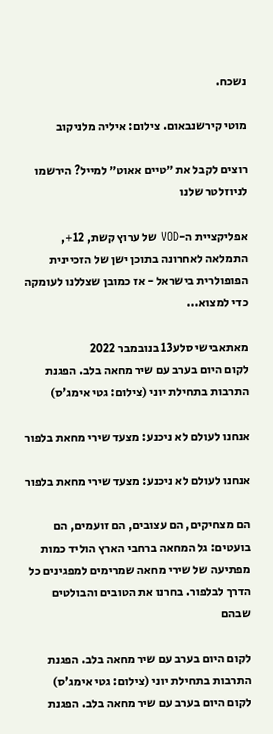נשכח.

מוטי קירשנבאום. צילום: איליה מלניקוב

רוצים לקבל את ״טיים אאוט״ למייל? הירשמו לניוזלטר שלנו

אפליקציית ה-VOD של ערוץ קשת, 12+, התמלאה לאחרונה בתוכן ישן של הזכיינית הפופולרית בישראל - אז כמובן שצללנו לעומקה כדי למצוא...

מאתאבישי סלע13 בנובמבר 2022
לקום היום בערב עם שיר מחאה בלב. הפגנת התרבות בתחילת יוני (צילום: גטי אימג'ס)

אנחנו לעולם לא ניכנע: מצעד שירי מחאת בלפור

אנחנו לעולם לא ניכנע: מצעד שירי מחאת בלפור

הם מצחיקים, הם עצובים, הם זועמים, הם בועטים: גל המחאה ברחבי הארץ הוליד כמות מפתיעה של שירי מחאה שמרימים למפגינים כל הדרך לבלפור. בחרנו את הטובים והבולטים שבהם

לקום היום בערב עם שיר מחאה בלב. הפגנת התרבות בתחילת יוני (צילום: גטי אימג'ס)
לקום היום בערב עם שיר מחאה בלב. הפגנת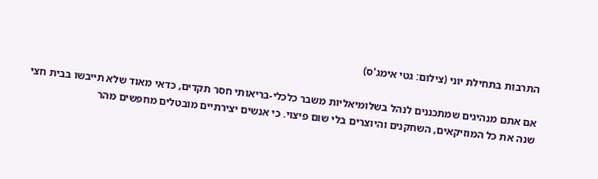התרבות בתחילת יוני (צילום: גטי אימג'ס)

אם אתם מנהיגים שמתכננים לנהל בשלומיאליות משבר כלכלי-בריאותי חסר תקדים, כדאי מאוד שלא תייבשו בבית חצי שנה את כל המוזיקאים, השחקנים והיוצרים בלי שום פיצוי. כי אנשים יצירתיים מובטלים מחפשים מהר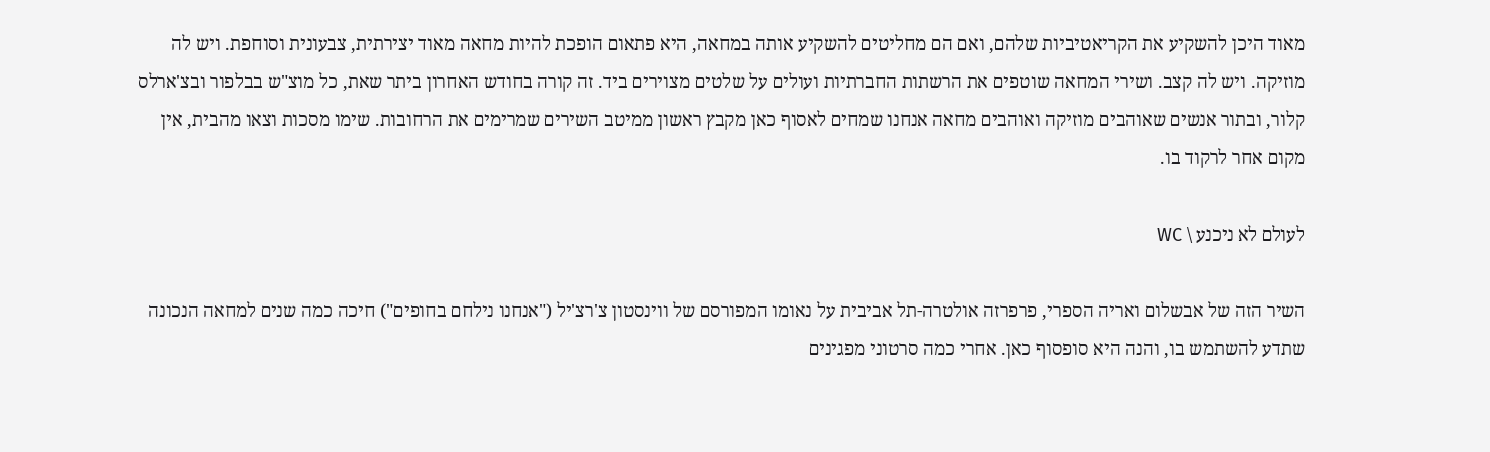מאוד היכן להשקיע את הקריאטיביות שלהם, ואם הם מחליטים להשקיע אותה במחאה, היא פתאום הופכת להיות מחאה מאוד יצירתית, צבעונית וסוחפת. ויש לה מוזיקה. ויש לה קצב. ושירי המחאה שוטפים את הרשתות החברתיות ועולים על שלטים מצוירים ביד. זה קורה בחודש האחרון ביתר שאת, כל מוצ"ש בבלפור ובצ'ארלס קלור, ובתור אנשים שאוהבים מוזיקה ואוהבים מחאה אנחנו שמחים לאסוף כאן מקבץ ראשון ממיטב השירים שמרימים את הרחובות. שימו מסכות וצאו מהבית, אין מקום אחר לרקוד בו.

לעולם לא ניכנע \ WC

השיר הזה של אבשלום ואריה הספרי, פרפרזה אולטרה-תל אביבית על נאומו המפורסם של ווינסטון צ'רצ'יל ("אנחנו נילחם בחופים") חיכה כמה שנים למחאה הנכונה שתדע להשתמש בו, והנה היא סופסוף כאן. אחרי כמה סרטוני מפגינים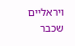ויראליים שכבר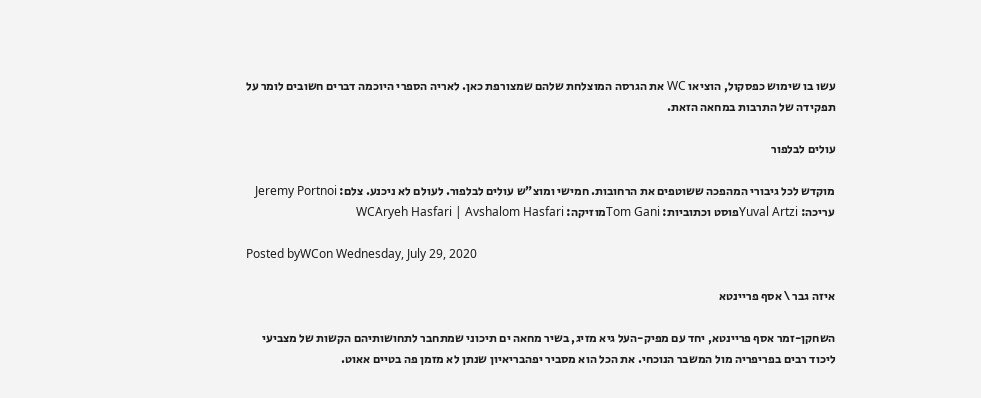עשו בו שימוש כפסקול, הוציאו WC את הגרסה המוצלחת שלהם שמצורפת כאן. לאריה הספרי היוכמה דברים חשובים לומר על תפקידה של התרבות במחאה הזאת.

עולים לבלפור

מוקדש לכל גיבורי המהפכה ששוטפים את הרחובות. חמישי ומוצ"ש עולים לבלפור. לעולם לא ניכנע. צלם: Jeremy Portnoi עריכה: Yuval Artziפוסט וכתוביות: Tom Ganiמוזיקה: WCAryeh Hasfari | Avshalom Hasfari

Posted byWCon Wednesday, July 29, 2020

איזה גבר \ אסף פריינטא

השחקן-זמר אסף פריינטא, יחד עם מפיק-העל גיא מזיג, בשיר מחאה ים תיכוני שמתחבר לתחושותיהם הקשות של מצביעי ליכוד רבים בפריפריה מול המשבר הנוכחי. את הכל הוא מסביר יפהבריאיון שנתן לא מזמן פה בטיים אאוט.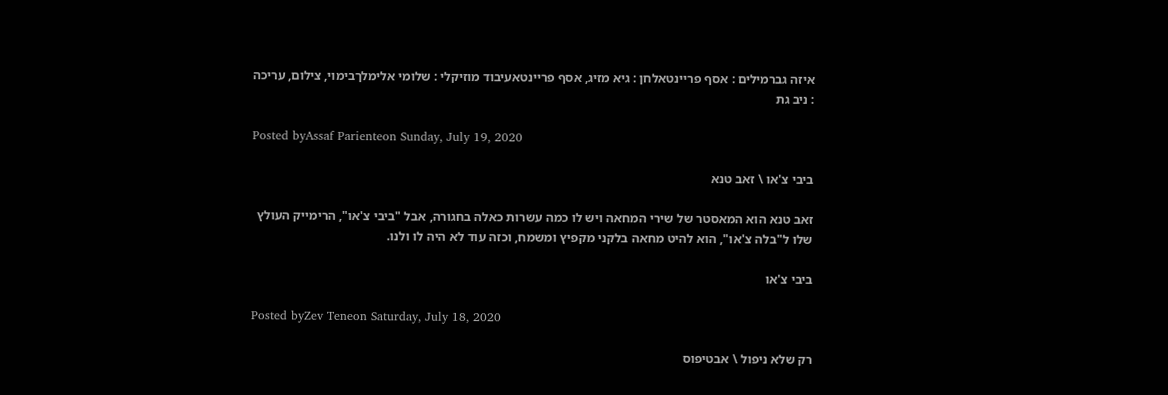איזה גברמילים : אסף פריינטאלחן : גיא מזיג, אסף פריינטאעיבוד מוזיקלי : שלומי אלימלךבימוי, צילום, עריכה : ניב גת

Posted byAssaf Parienteon Sunday, July 19, 2020

ביבי צ'או \ זאב טנא

זאב טנא הוא המאסטר של שירי המחאה ויש לו כמה עשרות כאלה בחגורה, אבל "ביבי צ'או", הרימייק העולץ שלו ל"בלה צ'או", הוא להיט מחאה בלקני מקפיץ ומשמח, וכזה עוד לא היה לו ולנו.

ביבי צ'או

Posted byZev Teneon Saturday, July 18, 2020

רק שלא ניפול \ אבטיפוס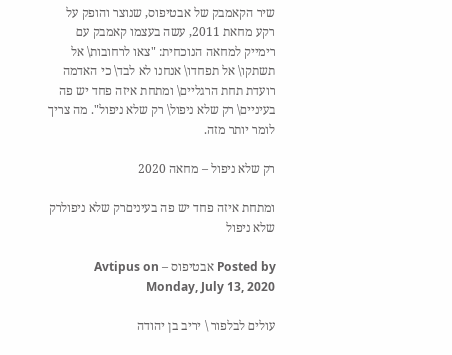שיר הקאמבק של אבטיפוס, שנוצר והופק על רקע מחאת 2011, עשה בעצמו קאמבק עם רימייק למחאה הנוכחית: "צאו לרחובות\ אל תשתקו\ אל תפחדו\ אנחנו לא לבד\ כי האדמה רועדת תחת הרגליים\ ומתחת איזה פחד יש פה בעיניים\ רק שלא ניפול\ רק שלא ניפול". מה צריך לומר יותר מזה.

רק שלא ניפול – מחאה 2020

ומתחת איזה פחד יש פה בעיניםרק שלא ניפולרק שלא ניפול

Posted by אבטיפוס – Avtipus on Monday, July 13, 2020

עולים לבלפור \ יריב בן יהודה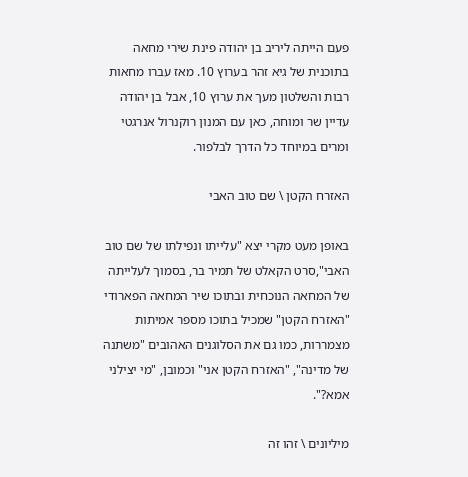פעם הייתה ליריב בן יהודה פינת שירי מחאה בתוכנית של גיא זהר בערוץ 10. מאז עברו מחאות רבות והשלטון מעך את ערוץ 10, אבל בן יהודה עדיין שר ומוחה, כאן עם המנון רוקנרול אנרגטי ומרים במיוחד כל הדרך לבלפור.

האזרח הקטן \ שם טוב האבי

באופן מעט מקרי יצא "עלייתו ונפילתו של שם טוב האבי",סרט הקאלט של תמיר בר, בסמוך לעלייתה של המחאה הנוכחית ובתוכו שיר המחאה הפארודי "האזרח הקטן" שמכיל בתוכו מספר אמיתות מצמררות, כמו גם את הסלוגנים האהובים "משתנה של מדינה", "האזרח הקטן אני" וכמובן, "מי יצילני אמא?".

מיליונים \ זהו זה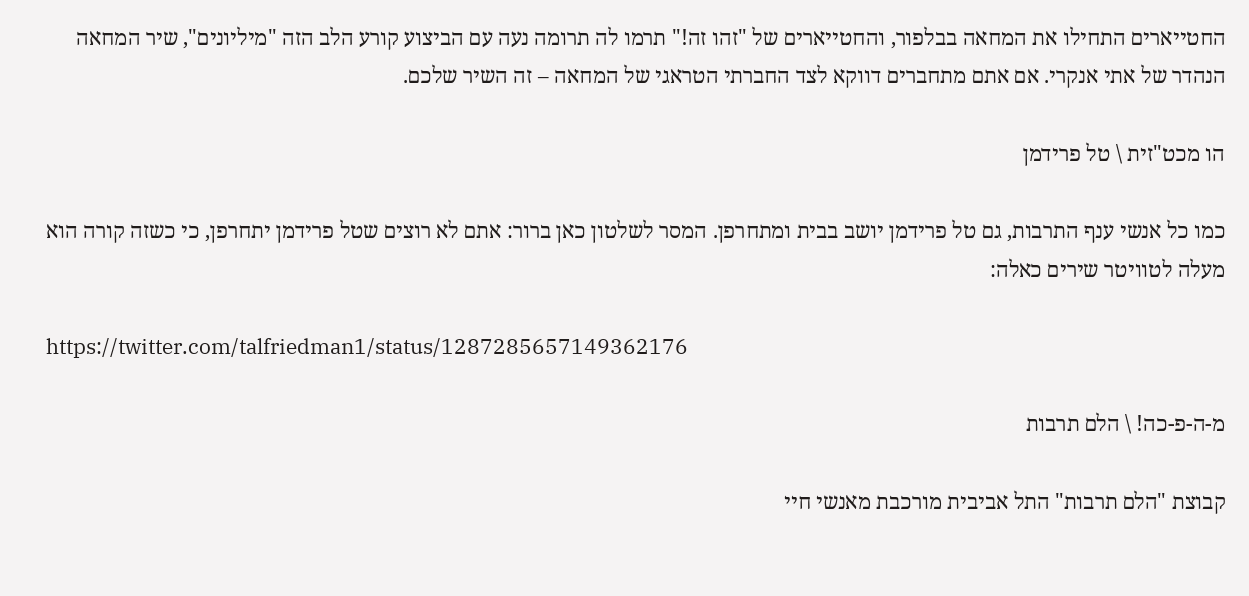החטייארים התחילו את המחאה בבלפור, והחטייארים של "זהו זה!" תרמו לה תרומה נעה עם הביצוע קורע הלב הזה "מיליונים", שיר המחאה הנהדר של אתי אנקרי. אם אתם מתחברים דווקא לצד החברתי הטראגי של המחאה – זה השיר שלכם.

הו מכט"זית \ טל פרידמן

כמו כל אנשי ענף התרבות, גם טל פרידמן יושב בבית ומתחרפן. המסר לשלטון כאן ברור: אתם לא רוצים שטל פרידמן יתחרפן, כי כשזה קורה הוא מעלה לטוויטר שירים כאלה:

https://twitter.com/talfriedman1/status/1287285657149362176

מ-ה-פ-כה! \ הלם תרבות

קבוצת "הלם תרבות" התל אביבית מורכבת מאנשי חיי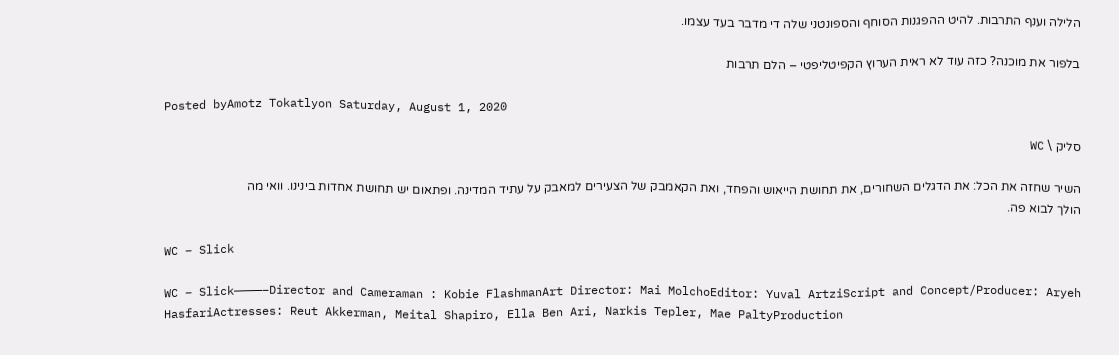הלילה וענף התרבות. להיט ההפגנות הסוחף והספונטני שלה די מדבר בעד עצמו.

בלפור את מוכנה? כזה עוד לא ראית הערוץ הקפיטליפטי – הלם תרבות

Posted byAmotz Tokatlyon Saturday, August 1, 2020

סליק \ WC

השיר שחזה את הכל: את הדגלים השחורים, את תחושת הייאוש והפחד, ואת הקאמבק של הצעירים למאבק על עתיד המדינה. ופתאום יש תחושת אחדות בינינו. וואי מה הולך לבוא פה.

WC – Slick

WC – Slick————–Director and Cameraman : Kobie FlashmanArt Director: Mai MolchoEditor: Yuval ArtziScript and Concept/Producer: Aryeh HasfariActresses: Reut Akkerman, Meital Shapiro, Ella Ben Ari, Narkis Tepler, Mae PaltyProduction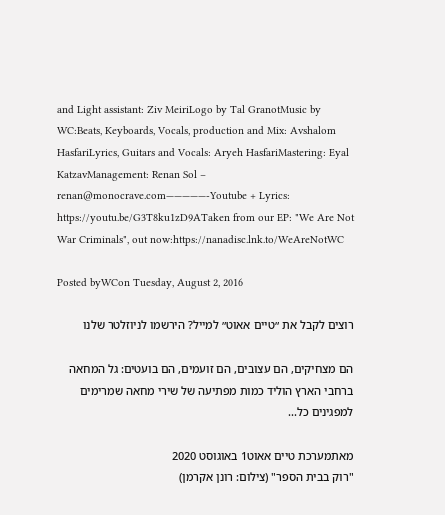and Light assistant: Ziv MeiriLogo by Tal GranotMusic by WC:Beats, Keyboards, Vocals, production and Mix: Avshalom HasfariLyrics, Guitars and Vocals: Aryeh HasfariMastering: Eyal KatzavManagement: Renan Sol – renan@monocrave.com—————-Youtube + Lyrics: https://youtu.be/G3T8ku1zD9ATaken from our EP: "We Are Not War Criminals", out now:https://nanadisc.lnk.to/WeAreNotWC

Posted byWCon Tuesday, August 2, 2016

רוצים לקבל את ״טיים אאוט״ למייל? הירשמו לניוזלטר שלנו

הם מצחיקים, הם עצובים, הם זועמים, הם בועטים: גל המחאה ברחבי הארץ הוליד כמות מפתיעה של שירי מחאה שמרימים למפגינים כל...

מאתמערכת טיים אאוט1 באוגוסט 2020
"רוק בבית הספר" (צילום: רונן אקרמן)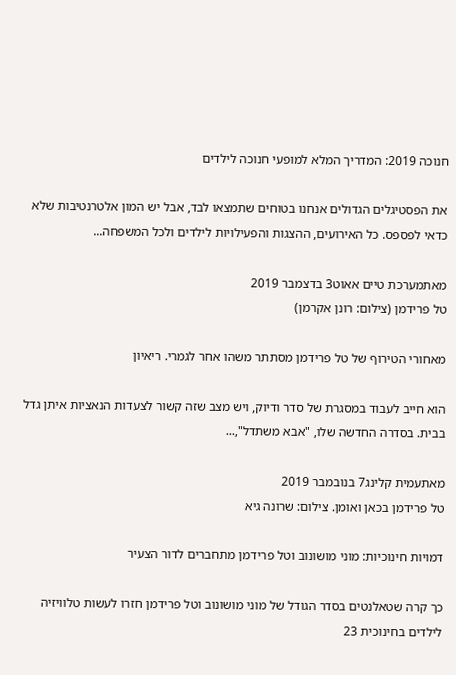חנוכה 2019: המדריך המלא למופעי חנוכה לילדים

את הפסטיגלים הגדולים אנחנו בטוחים שתמצאו לבד, אבל יש המון אלטרנטיבות שלא כדאי לפספס. כל האירועים, ההצגות והפעילויות לילדים ולכל המשפחה...

מאתמערכת טיים אאוט3 בדצמבר 2019
טל פרידמן (צילום: רונן אקרמן)

מאחורי הטירוף של טל פרידמן מסתתר משהו אחר לגמרי. ריאיון

הוא חייב לעבוד במסגרת של סדר ודיוק, ויש מצב שזה קשור לצעדות הנאציות איתן גדל בבית. בסדרה החדשה שלו, "אבא משתדל",...

מאתעמית קלינג7 בנובמבר 2019
טל פרידמן בכאן ואומן. צילום: שרונה גיא

דמויות חינוכיות: מוני מושונוב וטל פרידמן מתחברים לדור הצעיר

כך קרה שטאלנטים בסדר הגודל של מוני מושונוב וטל פרידמן חזרו לעשות טלוויזיה לילדים בחינוכית 23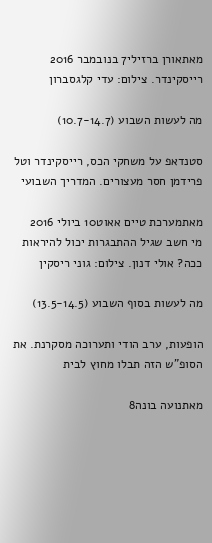מאתאורן ברזילי7 בנובמבר 2016
רייסקינדר. צילום: עדי קלגסברון

מה לעשות השבוע (10.7-14.7)

סטנדאפ על משחקי הכס, רייסקינדר וטל פרידמן חסר מעצורים. המדריך השבועי

מאתמערכת טיים אאוט10 ביולי 2016
מי חשב שגיל ההתבגרות יכול להיראות ככה? אולי דנון. צילום: גוני ריסקין

מה לעשות בסוף השבוע (13.5-14.5)

הופעות, ערב הודי ותערוכה מסקרנת. את הסופ"ש הזה תבלו מחוץ לבית

מאתנועה בונה8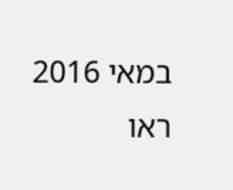במאי 2016
ראו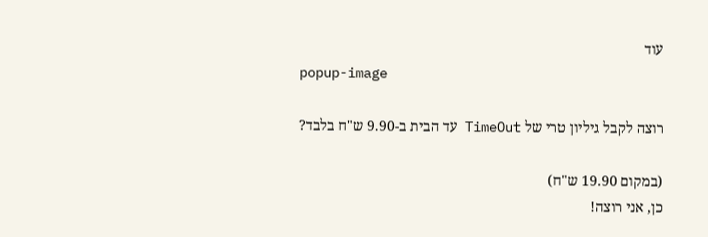עוד
popup-image

רוצה לקבל גיליון טרי של TimeOut עד הבית ב-9.90 ש"ח בלבד?

(במקום 19.90 ש"ח)
כן, אני רוצה!